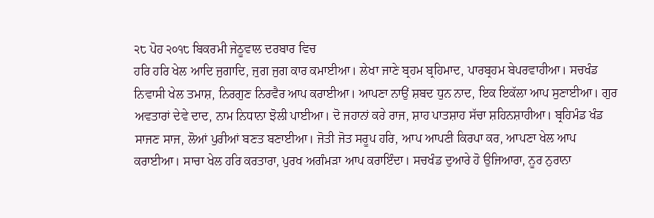੨੮ ਪੋਹ ੨੦੧੮ ਬਿਕਰਮੀ ਜੇਠੂਵਾਲ ਦਰਬਾਰ ਵਿਚ
ਹਰਿ ਹਰਿ ਖੇਲ ਆਦਿ ਜੁਗਾਦਿ, ਜੁਗ ਜੁਗ ਕਾਰ ਕਮਾਈਆ। ਲੇਖਾ ਜਾਣੇ ਬ੍ਰਹਮ ਬ੍ਰਹਿਮਾਦ, ਪਾਰਬ੍ਰਹਮ ਬੇਪਰਵਾਹੀਆ। ਸਚਖੰਡ ਨਿਵਾਸੀ ਖੇਲ ਤਮਾਸ਼, ਨਿਰਗੁਣ ਨਿਰਵੈਰ ਆਪ ਕਰਾਈਆ। ਆਪਣਾ ਨਾਉਂ ਸ਼ਬਦ ਧੁਨ ਨਾਦ, ਇਕ ਇਕੱਲਾ ਆਪ ਸੁਣਾਈਆ। ਗੁਰ ਅਵਤਾਰਾਂ ਦੇਵੇ ਦਾਦ, ਨਾਮ ਨਿਧਾਨਾ ਝੋਲੀ ਪਾਈਆ। ਦੋ ਜਹਾਨਾਂ ਕਰੇ ਰਾਜ, ਸ਼ਾਹ ਪਾਤਸ਼ਾਹ ਸੱਚਾ ਸ਼ਹਿਨਸ਼ਾਹੀਆ। ਬ੍ਰਹਿਮੰਡ ਖੰਡ ਸਾਜਣ ਸਾਜ, ਲੋਆਂ ਪੁਰੀਆਂ ਬਣਤ ਬਣਾਈਆ। ਜੋਤੀ ਜੋਤ ਸਰੂਪ ਹਰਿ, ਆਪ ਆਪਣੀ ਕਿਰਪਾ ਕਰ, ਆਪਣਾ ਖੇਲ ਆਪ ਕਰਾਈਆ। ਸਾਚਾ ਖੇਲ ਹਰਿ ਕਰਤਾਰਾ, ਪੁਰਖ ਅਗੰਮੜਾ ਆਪ ਕਰਾਇੰਦਾ। ਸਚਖੰਡ ਦੁਆਰੇ ਹੋ ਉਜਿਆਰਾ, ਨੂਰ ਨੁਰਾਨਾ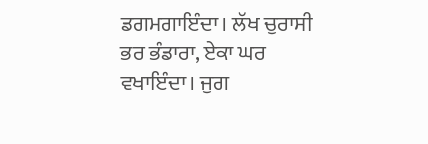ਡਗਮਗਾਇੰਦਾ। ਲੱਖ ਚੁਰਾਸੀ ਭਰ ਭੰਡਾਰਾ, ਏਕਾ ਘਰ ਵਖਾਇੰਦਾ। ਜੁਗ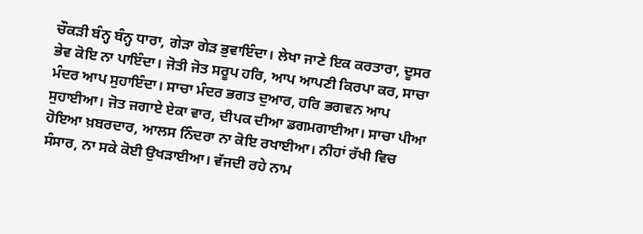ਚੌਕੜੀ ਬੰਨ੍ਹ ਬੰਨ੍ਹ ਧਾਰਾ, ਗੇੜਾ ਗੇੜ ਭੁਵਾਇੰਦਾ। ਲੇਖਾ ਜਾਣੇ ਇਕ ਕਰਤਾਰਾ, ਦੂਸਰ ਭੇਵ ਕੋਇ ਨਾ ਪਾਇੰਦਾ। ਜੋਤੀ ਜੋਤ ਸਰੂਪ ਹਰਿ, ਆਪ ਆਪਣੀ ਕਿਰਪਾ ਕਰ, ਸਾਚਾ ਮੰਦਰ ਆਪ ਸੁਹਾਇੰਦਾ। ਸਾਚਾ ਮੰਦਰ ਭਗਤ ਦੁਆਰ, ਹਰਿ ਭਗਵਨ ਆਪ ਸੁਹਾਈਆ। ਜੋਤ ਜਗਾਏ ਏਕਾ ਵਾਰ, ਦੀਪਕ ਦੀਆ ਡਗਮਗਾਈਆ। ਸਾਚਾ ਪੀਆ ਹੋਇਆ ਖ਼ਬਰਦਾਰ, ਆਲਸ ਨਿੰਦਰਾ ਨਾ ਕੋਇ ਰਖਾਈਆ। ਨੀਹਾਂ ਰੱਖੀ ਵਿਚ ਸੰਸਾਰ, ਨਾ ਸਕੇ ਕੋਈ ਉਖੜਾਈਆ। ਵੱਜਦੀ ਰਹੇ ਨਾਮ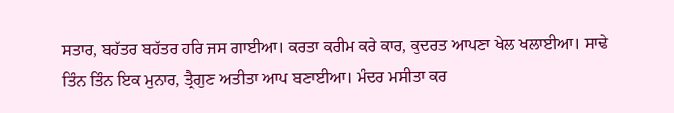ਸਤਾਰ, ਬਹੱਤਰ ਬਹੱਤਰ ਹਰਿ ਜਸ ਗਾਈਆ। ਕਰਤਾ ਕਰੀਮ ਕਰੇ ਕਾਰ, ਕੁਦਰਤ ਆਪਣਾ ਖੇਲ ਖਲਾਈਆ। ਸਾਢੇ ਤਿੰਨ ਤਿੰਨ ਇਕ ਮੁਨਾਰ, ਤ੍ਰੈਗੁਣ ਅਤੀਤਾ ਆਪ ਬਣਾਈਆ। ਮੰਦਰ ਮਸੀਤਾ ਕਰ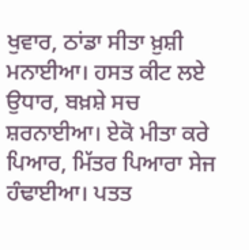ਖੁਵਾਰ, ਠਾਂਡਾ ਸੀਤਾ ਖ਼ੁਸ਼ੀ ਮਨਾਈਆ। ਹਸਤ ਕੀਟ ਲਏ ਉਧਾਰ, ਬਖ਼ਸ਼ੇ ਸਚ ਸ਼ਰਨਾਈਆ। ਏਕੋ ਮੀਤਾ ਕਰੇ ਪਿਆਰ, ਮਿੱਤਰ ਪਿਆਰਾ ਸੇਜ ਹੰਢਾਈਆ। ਪਤਤ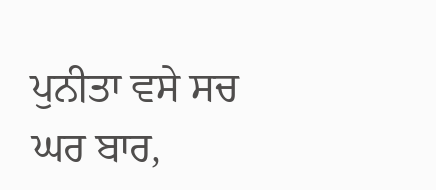ਪੁਨੀਤਾ ਵਸੇ ਸਚ ਘਰ ਬਾਰ,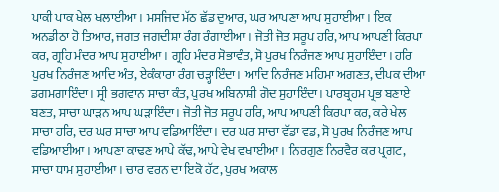ਪਾਕੀ ਪਾਕ ਖੇਲ ਖਲਾਈਆ। ਮਸਜਿਦ ਮੱਠ ਛੱਡ ਦੁਆਰ, ਘਰ ਆਪਣਾ ਆਪ ਸੁਹਾਈਆ। ਇਕ ਅਨਡੀਠਾ ਹੋ ਤਿਆਰ, ਜਗਤ ਜਗਦੀਸ਼ਾ ਰੰਗ ਰੰਗਾਈਆ। ਜੋਤੀ ਜੋਤ ਸਰੂਪ ਹਰਿ, ਆਪ ਆਪਣੀ ਕਿਰਪਾ ਕਰ, ਗ੍ਰਹਿ ਮੰਦਰ ਆਪ ਸੁਹਾਈਆ। ਗ੍ਰਹਿ ਮੰਦਰ ਸੋਭਾਵੰਤ, ਸੋ ਪੁਰਖ ਨਿਰੰਜਣ ਆਪ ਸੁਹਾਇੰਦਾ । ਹਰਿ ਪੁਰਖ ਨਿਰੰਜਣ ਆਦਿ ਅੰਤ, ਏਕੰਕਾਰਾ ਰੰਗ ਚੜ੍ਹਾਇੰਦਾ। ਆਦਿ ਨਿਰੰਜਣ ਮਹਿਮਾ ਅਗਣਤ, ਦੀਪਕ ਦੀਆ ਡਗਮਗਾਇੰਦਾ। ਸ੍ਰੀ ਭਗਵਾਨ ਸਾਚਾ ਕੰਤ, ਪੁਰਖ ਅਬਿਨਾਸ਼ੀ ਗੋਦ ਸੁਹਾਇੰਦਾ। ਪਾਰਬ੍ਰਹਮ ਪ੍ਰਭ ਬਣਾਏ ਬਣਤ, ਸਾਚਾ ਘਾੜਨ ਆਪ ਘੜਾਇੰਦਾ। ਜੋਤੀ ਜੋਤ ਸਰੂਪ ਹਰਿ, ਆਪ ਆਪਣੀ ਕਿਰਪਾ ਕਰ, ਕਰੇ ਖੇਲ ਸਾਚਾ ਹਰਿ, ਦਰ ਘਰ ਸਾਚਾ ਆਪ ਵਡਿਆਇੰਦਾ। ਦਰ ਘਰ ਸਾਚਾ ਵੱਡਾ ਵਡ, ਸੋ ਪੁਰਖ ਨਿਰੰਜਣ ਆਪ ਵਡਿਆਈਆ। ਆਪਣਾ ਕਾਢਣ ਆਪੇ ਕੱਢ, ਆਪੇ ਵੇਖ ਵਖਾਈਆ। ਨਿਰਗੁਣ ਨਿਰਵੈਰ ਕਰ ਪ੍ਰਗਟ, ਸਾਚਾ ਧਾਮ ਸੁਹਾਈਆ। ਚਾਰ ਵਰਨ ਦਾ ਇਕੋ ਹੱਟ, ਪੁਰਖ ਅਕਾਲ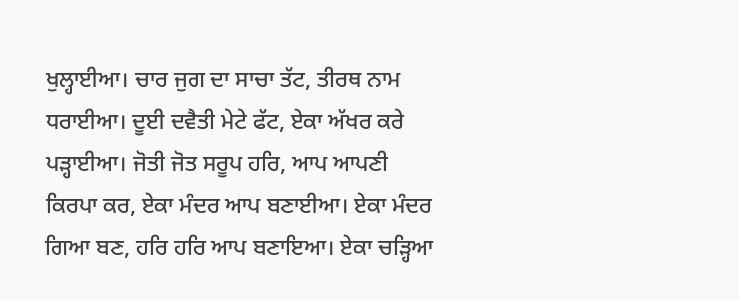ਖੁਲ੍ਹਾਈਆ। ਚਾਰ ਜੁਗ ਦਾ ਸਾਚਾ ਤੱਟ, ਤੀਰਥ ਨਾਮ ਧਰਾਈਆ। ਦੂਈ ਦਵੈਤੀ ਮੇਟੇ ਫੱਟ, ਏਕਾ ਅੱਖਰ ਕਰੇ ਪੜ੍ਹਾਈਆ। ਜੋਤੀ ਜੋਤ ਸਰੂਪ ਹਰਿ, ਆਪ ਆਪਣੀ ਕਿਰਪਾ ਕਰ, ਏਕਾ ਮੰਦਰ ਆਪ ਬਣਾਈਆ। ਏਕਾ ਮੰਦਰ ਗਿਆ ਬਣ, ਹਰਿ ਹਰਿ ਆਪ ਬਣਾਇਆ। ਏਕਾ ਚੜ੍ਹਿਆ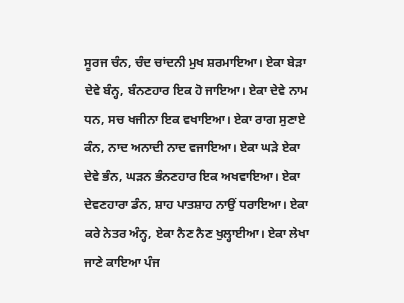ਸੂਰਜ ਚੰਨ, ਚੰਦ ਚਾਂਦਨੀ ਮੁਖ ਸ਼ਰਮਾਇਆ। ਏਕਾ ਬੇੜਾ ਦੇਵੇ ਬੰਨ੍ਹ, ਬੰਨਣਹਾਰ ਇਕ ਹੋ ਜਾਇਆ। ਏਕਾ ਦੇਵੇ ਨਾਮ ਧਨ, ਸਚ ਖਜੀਨਾ ਇਕ ਵਖਾਇਆ। ਏਕਾ ਰਾਗ ਸੁਣਾਏ ਕੰਨ, ਨਾਦ ਅਨਾਦੀ ਨਾਦ ਵਜਾਇਆ। ਏਕਾ ਘੜੇ ਏਕਾ ਦੇਵੇ ਭੰਨ, ਘੜਨ ਭੰਨਣਹਾਰ ਇਕ ਅਖਵਾਇਆ। ਏਕਾ ਦੇਵਣਹਾਰਾ ਡੰਨ, ਸ਼ਾਹ ਪਾਤਸ਼ਾਹ ਨਾਉਂ ਧਰਾਇਆ। ਏਕਾ ਕਰੇ ਨੇਤਰ ਅੰਨ੍ਹ, ਏਕਾ ਨੈਣ ਨੈਣ ਖੁਲ੍ਹਾਈਆ। ਏਕਾ ਲੇਖਾ ਜਾਣੇ ਕਾਇਆ ਪੰਜ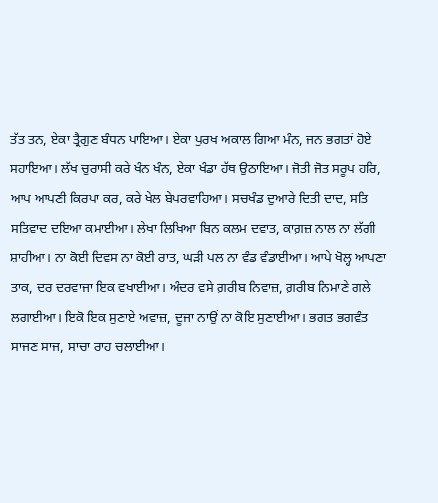ਤੱਤ ਤਨ, ਏਕਾ ਤ੍ਰੈਗੁਣ ਬੰਧਨ ਪਾਇਆ। ਏਕਾ ਪੁਰਖ ਅਕਾਲ ਗਿਆ ਮੰਨ, ਜਨ ਭਗਤਾਂ ਹੋਏ ਸਹਾਇਆ। ਲੱਖ ਚੁਰਾਸੀ ਕਰੇ ਖੰਨ ਖੰਨ, ਏਕਾ ਖੰਡਾ ਹੱਥ ਉਠਾਇਆ। ਜੋਤੀ ਜੋਤ ਸਰੂਪ ਹਰਿ, ਆਪ ਆਪਣੀ ਕਿਰਪਾ ਕਰ, ਕਰੇ ਖੇਲ ਬੇਪਰਵਾਹਿਆ। ਸਚਖੰਡ ਦੁਆਰੇ ਦਿਤੀ ਦਾਦ, ਸਤਿ ਸਤਿਵਾਦ ਦਇਆ ਕਮਾਈਆ। ਲੇਖਾ ਲਿਖਿਆ ਬਿਨ ਕਲਮ ਦਵਾਤ, ਕਾਗ਼ਜ਼ ਨਾਲ ਨਾ ਲੱਗੀ ਸ਼ਾਹੀਆ। ਨਾ ਕੋਈ ਦਿਵਸ ਨਾ ਕੋਈ ਰਾਤ, ਘੜੀ ਪਲ ਨਾ ਵੰਡ ਵੰਡਾਈਆ। ਆਪੇ ਖੋਲ੍ਹ ਆਪਣਾ ਤਾਕ, ਦਰ ਦਰਵਾਜਾ ਇਕ ਵਖਾਈਆ। ਅੰਦਰ ਵਸੇ ਗ਼ਰੀਬ ਨਿਵਾਜ਼, ਗ਼ਰੀਬ ਨਿਮਾਣੇ ਗਲੇ ਲਗਾਈਆ। ਇਕੋ ਇਕ ਸੁਣਾਏ ਅਵਾਜ਼, ਦੂਜਾ ਨਾਉਂ ਨਾ ਕੋਇ ਸੁਣਾਈਆ। ਭਗਤ ਭਗਵੰਤ ਸਾਜਣ ਸਾਜ, ਸਾਚਾ ਰਾਹ ਚਲਾਈਆ।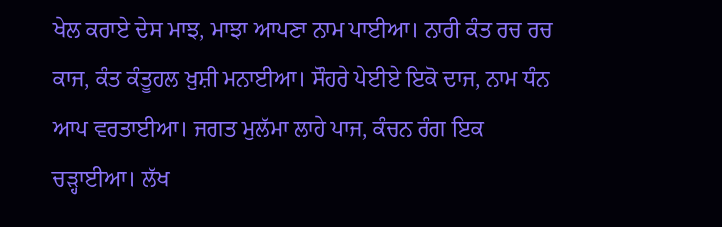ਖੇਲ ਕਰਾਏ ਦੇਸ ਮਾਝ, ਮਾਝਾ ਆਪਣਾ ਨਾਮ ਪਾਈਆ। ਨਾਰੀ ਕੰਤ ਰਚ ਰਚ ਕਾਜ, ਕੰਤ ਕੰਤੂਹਲ ਖ਼ੁਸ਼ੀ ਮਨਾਈਆ। ਸੌਹਰੇ ਪੇਈਏ ਇਕੋ ਦਾਜ, ਨਾਮ ਧੰਨ ਆਪ ਵਰਤਾਈਆ। ਜਗਤ ਮੁਲੱਮਾ ਲਾਹੇ ਪਾਜ, ਕੰਚਨ ਰੰਗ ਇਕ ਚੜ੍ਹਾਈਆ। ਲੱਖ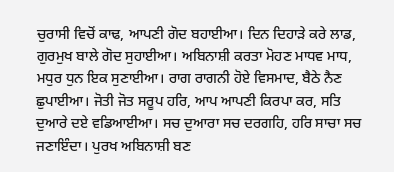ਚੁਰਾਸੀ ਵਿਚੋਂ ਕਾਢ, ਆਪਣੀ ਗੋਦ ਬਹਾਈਆ। ਦਿਨ ਦਿਹਾੜੇ ਕਰੇ ਲਾਡ, ਗੁਰਮੁਖ ਬਾਲੇ ਗੋਦ ਸੁਹਾਈਆ। ਅਬਿਨਾਸ਼ੀ ਕਰਤਾ ਮੋਹਣ ਮਾਧਵ ਮਾਧ, ਮਧੁਰ ਧੁਨ ਇਕ ਸੁਣਾਈਆ। ਰਾਗ ਰਾਗਨੀ ਹੋਏ ਵਿਸਮਾਦ, ਬੈਠੇ ਨੈਣ ਛੁਪਾਈਆ। ਜੋਤੀ ਜੋਤ ਸਰੂਪ ਹਰਿ, ਆਪ ਆਪਣੀ ਕਿਰਪਾ ਕਰ, ਸਤਿ ਦੁਆਰੇ ਦਏ ਵਡਿਆਈਆ। ਸਚ ਦੁਆਰਾ ਸਚ ਦਰਗਹਿ, ਹਰਿ ਸਾਚਾ ਸਚ ਜਣਾਇੰਦਾ। ਪੁਰਖ ਅਬਿਨਾਸ਼ੀ ਬਣ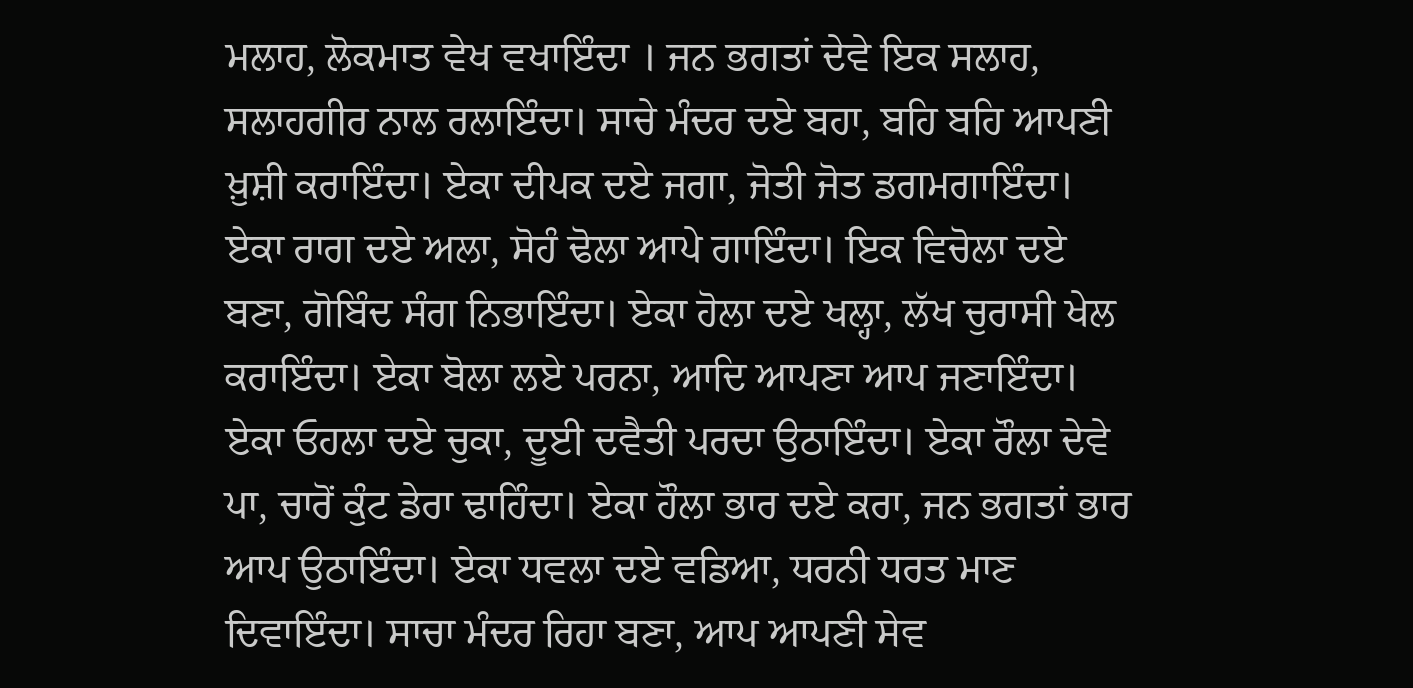ਮਲਾਹ, ਲੋਕਮਾਤ ਵੇਖ ਵਖਾਇੰਦਾ । ਜਨ ਭਗਤਾਂ ਦੇਵੇ ਇਕ ਸਲਾਹ, ਸਲਾਹਗੀਰ ਨਾਲ ਰਲਾਇੰਦਾ। ਸਾਚੇ ਮੰਦਰ ਦਏ ਬਹਾ, ਬਹਿ ਬਹਿ ਆਪਣੀ ਖ਼ੁਸ਼ੀ ਕਰਾਇੰਦਾ। ਏਕਾ ਦੀਪਕ ਦਏ ਜਗਾ, ਜੋਤੀ ਜੋਤ ਡਗਮਗਾਇੰਦਾ। ਏਕਾ ਰਾਗ ਦਏ ਅਲਾ, ਸੋਹੰ ਢੋਲਾ ਆਪੇ ਗਾਇੰਦਾ। ਇਕ ਵਿਚੋਲਾ ਦਏ ਬਣਾ, ਗੋਬਿੰਦ ਸੰਗ ਨਿਭਾਇੰਦਾ। ਏਕਾ ਹੋਲਾ ਦਏ ਖਲ੍ਹਾ, ਲੱਖ ਚੁਰਾਸੀ ਖੇਲ ਕਰਾਇੰਦਾ। ਏਕਾ ਬੋਲਾ ਲਏ ਪਰਨਾ, ਆਦਿ ਆਪਣਾ ਆਪ ਜਣਾਇੰਦਾ। ਏਕਾ ਓਹਲਾ ਦਏ ਚੁਕਾ, ਦੂਈ ਦਵੈਤੀ ਪਰਦਾ ਉਠਾਇੰਦਾ। ਏਕਾ ਰੌਲਾ ਦੇਵੇ ਪਾ, ਚਾਰੋਂ ਕੁੰਟ ਡੇਰਾ ਢਾਹਿੰਦਾ। ਏਕਾ ਹੌਲਾ ਭਾਰ ਦਏ ਕਰਾ, ਜਨ ਭਗਤਾਂ ਭਾਰ ਆਪ ਉਠਾਇੰਦਾ। ਏਕਾ ਧਵਲਾ ਦਏ ਵਡਿਆ, ਧਰਨੀ ਧਰਤ ਮਾਣ ਦਿਵਾਇੰਦਾ। ਸਾਚਾ ਮੰਦਰ ਰਿਹਾ ਬਣਾ, ਆਪ ਆਪਣੀ ਸੇਵ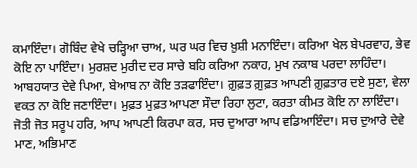ਕਮਾਇੰਦਾ। ਗੋਬਿੰਦ ਵੇਖੇ ਚੜ੍ਹਿਆ ਚਾਅ, ਘਰ ਘਰ ਵਿਚ ਖ਼ੁਸ਼ੀ ਮਨਾਇੰਦਾ। ਕਰਿਆ ਖੇਲ ਬੇਪਰਵਾਹ, ਭੇਵ ਕੋਇ ਨਾ ਪਾਇੰਦਾ। ਮੁਰਸ਼ਦ ਮੁਰੀਦ ਦਰ ਸਾਚੇ ਬਹਿ ਕਰਿਆ ਨਕਾਹ, ਮੁਖ ਨਕਾਬ ਪਰਦਾ ਲਾਹਿੰਦਾ। ਆਬਹਯਾਤ ਦੇਵੇ ਪਿਆ, ਬੇਆਬ ਨਾ ਕੋਇ ਤੜਫਾਇੰਦਾ। ਗ਼ੁਫ਼ਤ ਗ਼ੁਫ਼ਤ ਆਪਣੀ ਗ਼ੁਫ਼ਤਾਰ ਦਏ ਸੁਣਾ, ਵੇਲਾ ਵਕਤ ਨਾ ਕੋਇ ਜਣਾਇੰਦਾ। ਮੁਫ਼ਤ ਮੁਫ਼ਤ ਆਪਣਾ ਸੌਦਾ ਰਿਹਾ ਲੁਟਾ, ਕਰਤਾ ਕੀਮਤ ਕੋਇ ਨਾ ਲਾਇੰਦਾ। ਜੋਤੀ ਜੋਤ ਸਰੂਪ ਹਰਿ, ਆਪ ਆਪਣੀ ਕਿਰਪਾ ਕਰ, ਸਚ ਦੁਆਰਾ ਆਪ ਵਡਿਆਇੰਦਾ। ਸਚ ਦੁਆਰੇ ਦੇਵੇ ਮਾਣ, ਅਭਿਮਾਣ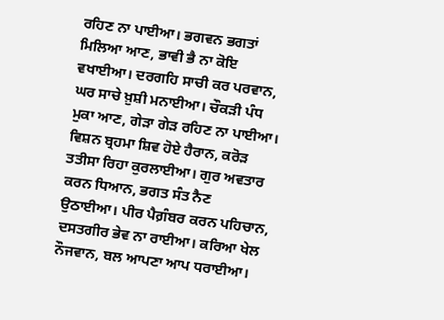ਰਹਿਣ ਨਾ ਪਾਈਆ। ਭਗਵਨ ਭਗਤਾਂ ਮਿਲਿਆ ਆਣ, ਭਾਵੀ ਭੈ ਨਾ ਕੋਇ ਵਖਾਈਆ। ਦਰਗਹਿ ਸਾਚੀ ਕਰ ਪਰਵਾਨ, ਘਰ ਸਾਚੇ ਖ਼ੁਸ਼ੀ ਮਨਾਈਆ। ਚੌਕੜੀ ਪੰਧ ਮੁਕਾ ਆਣ, ਗੇੜਾ ਗੇੜ ਰਹਿਣ ਨਾ ਪਾਈਆ। ਵਿਸ਼ਨ ਬ੍ਰਹਮਾ ਸ਼ਿਵ ਹੋਏ ਹੈਰਾਨ, ਕਰੋੜ ਤਤੀਸਾ ਰਿਹਾ ਕੁਰਲਾਈਆ। ਗੁਰ ਅਵਤਾਰ ਕਰਨ ਧਿਆਨ, ਭਗਤ ਸੰਤ ਨੈਣ ਉਠਾਈਆ। ਪੀਰ ਪੈਗ਼ੰਬਰ ਕਰਨ ਪਹਿਚਾਨ, ਦਸਤਗੀਰ ਭੇਵ ਨਾ ਰਾਈਆ। ਕਰਿਆ ਖੇਲ ਨੌਜਵਾਨ, ਬਲ ਆਪਣਾ ਆਪ ਧਰਾਈਆ।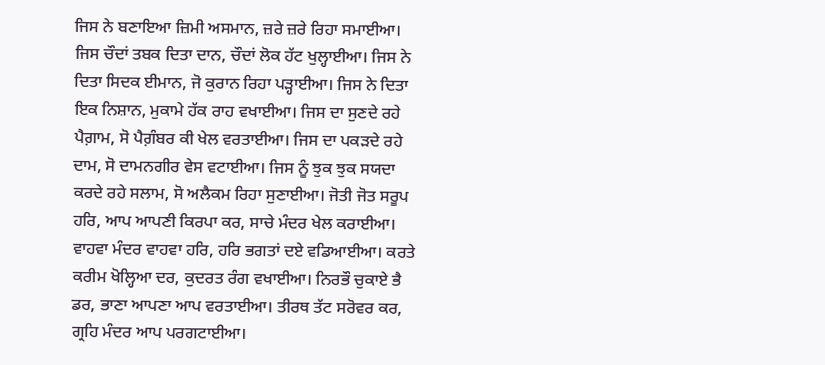ਜਿਸ ਨੇ ਬਣਾਇਆ ਜ਼ਿਮੀ ਅਸਮਾਨ, ਜ਼ਰੇ ਜ਼ਰੇ ਰਿਹਾ ਸਮਾਈਆ। ਜਿਸ ਚੌਦਾਂ ਤਬਕ ਦਿਤਾ ਦਾਨ, ਚੌਦਾਂ ਲੋਕ ਹੱਟ ਖੁਲ੍ਹਾਈਆ। ਜਿਸ ਨੇ ਦਿਤਾ ਸਿਦਕ ਈਮਾਨ, ਜੋ ਕੁਰਾਨ ਰਿਹਾ ਪੜ੍ਹਾਈਆ। ਜਿਸ ਨੇ ਦਿਤਾ ਇਕ ਨਿਸ਼ਾਨ, ਮੁਕਾਮੇ ਹੱਕ ਰਾਹ ਵਖਾਈਆ। ਜਿਸ ਦਾ ਸੁਣਦੇ ਰਹੇ ਪੈਗ਼ਾਮ, ਸੋ ਪੈਗ਼ੰਬਰ ਕੀ ਖੇਲ ਵਰਤਾਈਆ। ਜਿਸ ਦਾ ਪਕੜਦੇ ਰਹੇ ਦਾਮ, ਸੋ ਦਾਮਨਗੀਰ ਵੇਸ ਵਟਾਈਆ। ਜਿਸ ਨੂੰ ਝੁਕ ਝੁਕ ਸਯਦਾ ਕਰਦੇ ਰਹੇ ਸਲਾਮ, ਸੋ ਅਲੈਕਮ ਰਿਹਾ ਸੁਣਾਈਆ। ਜੋਤੀ ਜੋਤ ਸਰੂਪ ਹਰਿ, ਆਪ ਆਪਣੀ ਕਿਰਪਾ ਕਰ, ਸਾਚੇ ਮੰਦਰ ਖੇਲ ਕਰਾਈਆ। ਵਾਹਵਾ ਮੰਦਰ ਵਾਹਵਾ ਹਰਿ, ਹਰਿ ਭਗਤਾਂ ਦਏ ਵਡਿਆਈਆ। ਕਰਤੇ ਕਰੀਮ ਖੋਲ੍ਹਿਆ ਦਰ, ਕੁਦਰਤ ਰੰਗ ਵਖਾਈਆ। ਨਿਰਭੌ ਚੁਕਾਏ ਭੈ ਡਰ, ਭਾਣਾ ਆਪਣਾ ਆਪ ਵਰਤਾਈਆ। ਤੀਰਥ ਤੱਟ ਸਰੋਵਰ ਕਰ, ਗ੍ਰਹਿ ਮੰਦਰ ਆਪ ਪਰਗਟਾਈਆ।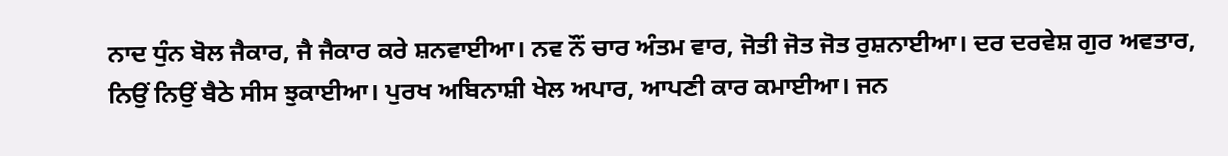ਨਾਦ ਧੁੰਨ ਬੋਲ ਜੈਕਾਰ, ਜੈ ਜੈਕਾਰ ਕਰੇ ਸ਼ਨਵਾਈਆ। ਨਵ ਨੌਂ ਚਾਰ ਅੰਤਮ ਵਾਰ, ਜੋਤੀ ਜੋਤ ਜੋਤ ਰੁਸ਼ਨਾਈਆ। ਦਰ ਦਰਵੇਸ਼ ਗੁਰ ਅਵਤਾਰ, ਨਿਉਂ ਨਿਉਂ ਬੈਠੇ ਸੀਸ ਝੁਕਾਈਆ। ਪੁਰਖ ਅਬਿਨਾਸ਼ੀ ਖੇਲ ਅਪਾਰ, ਆਪਣੀ ਕਾਰ ਕਮਾਈਆ। ਜਨ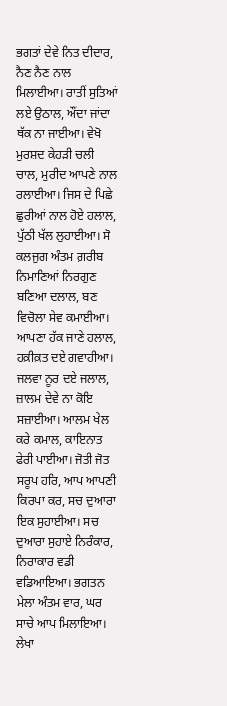ਭਗਤਾਂ ਦੇਵੇ ਨਿਤ ਦੀਦਾਰ, ਨੈਣ ਨੈਣ ਨਾਲ ਮਿਲਾਈਆ। ਰਾਤੀਂ ਸੁਤਿਆਂ ਲਏ ਉਠਾਲ, ਔਂਦਾ ਜਾਂਦਾ ਥੱਕ ਨਾ ਜਾਈਆ। ਵੇਖੋ ਮੁਰਸ਼ਦ ਕੇਹੜੀ ਚਲੀ ਚਾਲ, ਮੁਰੀਦ ਆਪਣੇ ਨਾਲ ਰਲਾਈਆ। ਜਿਸ ਦੇ ਪਿਛੇ ਛੁਰੀਆਂ ਨਾਲ ਹੋਏ ਹਲਾਲ, ਪੁੱਠੀ ਖੱਲ ਲੁਹਾਈਆ। ਸੋ ਕਲਜੁਗ ਅੰਤਮ ਗ਼ਰੀਬ ਨਿਮਾਣਿਆਂ ਨਿਰਗੁਣ ਬਣਿਆ ਦਲਾਲ, ਬਣ ਵਿਚੋਲਾ ਸੇਵ ਕਮਾਈਆ। ਆਪਣਾ ਹੱਕ ਜਾਣੇ ਹਲਾਲ, ਹਕ਼ੀਕ਼ਤ ਦਏ ਗਵਾਹੀਆ। ਜਲਵਾ ਨੂਰ ਦਏ ਜਲਾਲ, ਜ਼ਾਲਮ ਦੇਵੇ ਨਾ ਕੋਇ ਸਜ਼ਾਈਆ। ਆਲਮ ਖੇਲ ਕਰੇ ਕਮਾਲ, ਕਾਇਨਾਤ ਫੇਰੀ ਪਾਈਆ। ਜੋਤੀ ਜੋਤ ਸਰੂਪ ਹਰਿ, ਆਪ ਆਪਣੀ ਕਿਰਪਾ ਕਰ, ਸਚ ਦੁਆਰਾ ਇਕ ਸੁਹਾਈਆ। ਸਚ ਦੁਆਰਾ ਸੁਹਾਏ ਨਿਰੰਕਾਰ, ਨਿਰਾਕਾਰ ਵਡੀ ਵਡਿਆਇਆ। ਭਗਤਨ ਮੇਲਾ ਅੰਤਮ ਵਾਰ, ਘਰ ਸਾਚੇ ਆਪ ਮਿਲਾਇਆ। ਲੇਖਾ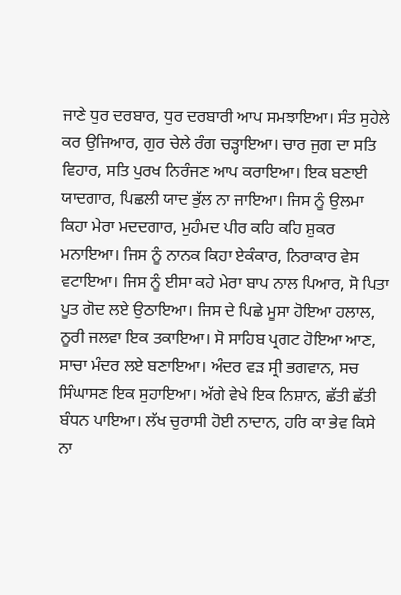ਜਾਣੇ ਧੁਰ ਦਰਬਾਰ, ਧੁਰ ਦਰਬਾਰੀ ਆਪ ਸਮਝਾਇਆ। ਸੰਤ ਸੁਹੇਲੇ ਕਰ ਉਜਿਆਰ, ਗੁਰ ਚੇਲੇ ਰੰਗ ਚੜ੍ਹਾਇਆ। ਚਾਰ ਜੁਗ ਦਾ ਸਤਿ ਵਿਹਾਰ, ਸਤਿ ਪੁਰਖ ਨਿਰੰਜਣ ਆਪ ਕਰਾਇਆ। ਇਕ ਬਣਾਈ ਯਾਦਗਾਰ, ਪਿਛਲੀ ਯਾਦ ਭੁੱਲ ਨਾ ਜਾਇਆ। ਜਿਸ ਨੂੰ ਉਲਮਾ ਕਿਹਾ ਮੇਰਾ ਮਦਦਗਾਰ, ਮੁਹੰਮਦ ਪੀਰ ਕਹਿ ਕਹਿ ਸ਼ੁਕਰ ਮਨਾਇਆ। ਜਿਸ ਨੂੰ ਨਾਨਕ ਕਿਹਾ ਏਕੰਕਾਰ, ਨਿਰਾਕਾਰ ਵੇਸ ਵਟਾਇਆ। ਜਿਸ ਨੂੰ ਈਸਾ ਕਹੇ ਮੇਰਾ ਬਾਪ ਨਾਲ ਪਿਆਰ, ਸੋ ਪਿਤਾ ਪੂਤ ਗੋਦ ਲਏ ਉਠਾਇਆ। ਜਿਸ ਦੇ ਪਿਛੇ ਮੂਸਾ ਹੋਇਆ ਹਲਾਲ, ਨੂਰੀ ਜਲਵਾ ਇਕ ਤਕਾਇਆ। ਸੋ ਸਾਹਿਬ ਪ੍ਰਗਟ ਹੋਇਆ ਆਣ, ਸਾਚਾ ਮੰਦਰ ਲਏ ਬਣਾਇਆ। ਅੰਦਰ ਵੜ ਸ੍ਰੀ ਭਗਵਾਨ, ਸਚ ਸਿੰਘਾਸਣ ਇਕ ਸੁਹਾਇਆ। ਅੱਗੇ ਵੇਖੇ ਇਕ ਨਿਸ਼ਾਨ, ਛੱਤੀ ਛੱਤੀ ਬੰਧਨ ਪਾਇਆ। ਲੱਖ ਚੁਰਾਸੀ ਹੋਈ ਨਾਦਾਨ, ਹਰਿ ਕਾ ਭੇਵ ਕਿਸੇ ਨਾ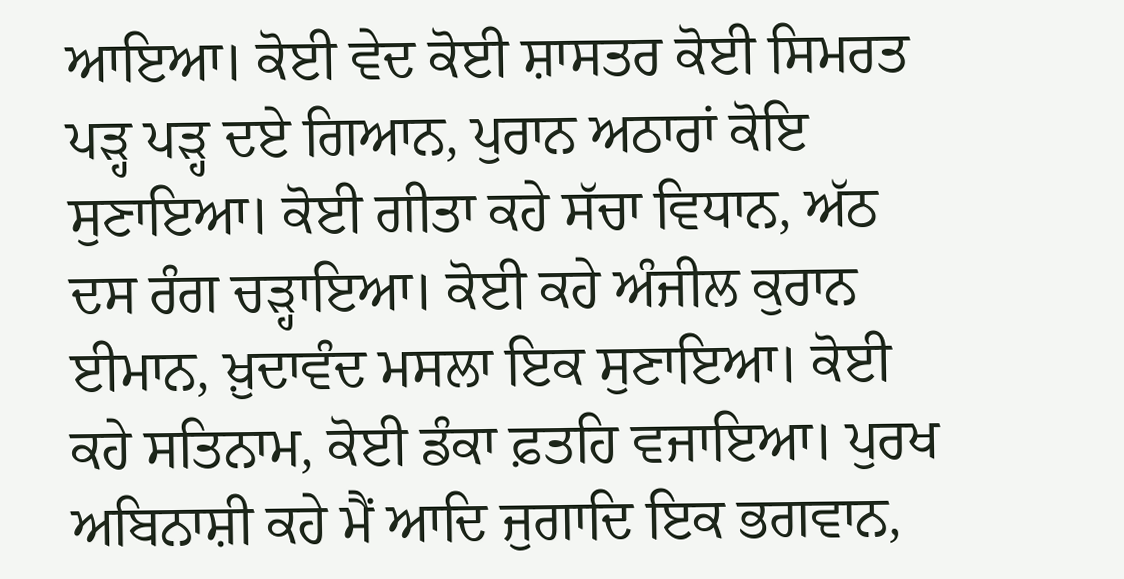ਆਇਆ। ਕੋਈ ਵੇਦ ਕੋਈ ਸ਼ਾਸਤਰ ਕੋਈ ਸਿਮਰਤ ਪੜ੍ਹ ਪੜ੍ਹ ਦਏ ਗਿਆਨ, ਪੁਰਾਨ ਅਠਾਰਾਂ ਕੋਇ ਸੁਣਾਇਆ। ਕੋਈ ਗੀਤਾ ਕਹੇ ਸੱਚਾ ਵਿਧਾਨ, ਅੱਠ ਦਸ ਰੰਗ ਚੜ੍ਹਾਇਆ। ਕੋਈ ਕਹੇ ਅੰਜੀਲ ਕੁਰਾਨ ਈਮਾਨ, ਖ਼ੁਦਾਵੰਦ ਮਸਲਾ ਇਕ ਸੁਣਾਇਆ। ਕੋਈ ਕਹੇ ਸਤਿਨਾਮ, ਕੋਈ ਡੰਕਾ ਫ਼ਤਹਿ ਵਜਾਇਆ। ਪੁਰਖ ਅਬਿਨਾਸ਼ੀ ਕਹੇ ਮੈਂ ਆਦਿ ਜੁਗਾਦਿ ਇਕ ਭਗਵਾਨ,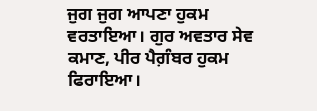ਜੁਗ ਜੁਗ ਆਪਣਾ ਹੁਕਮ ਵਰਤਾਇਆ। ਗੁਰ ਅਵਤਾਰ ਸੇਵ ਕਮਾਣ, ਪੀਰ ਪੈਗ਼ੰਬਰ ਹੁਕਮ ਫਿਰਾਇਆ।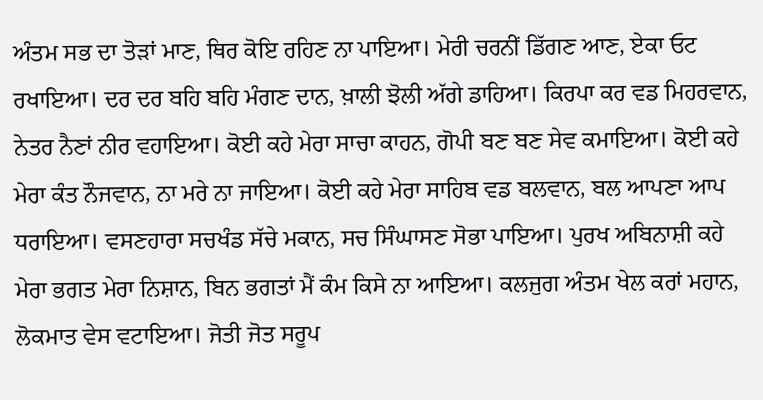ਅੰਤਮ ਸਭ ਦਾ ਤੋੜਾਂ ਮਾਣ, ਥਿਰ ਕੋਇ ਰਹਿਣ ਨਾ ਪਾਇਆ। ਮੇਰੀ ਚਰਨੀਂ ਡਿੱਗਣ ਆਣ, ਏਕਾ ਓਟ ਰਖਾਇਆ। ਦਰ ਦਰ ਬਹਿ ਬਹਿ ਮੰਗਣ ਦਾਨ, ਖ਼ਾਲੀ ਝੋਲੀ ਅੱਗੇ ਡਾਹਿਆ। ਕਿਰਪਾ ਕਰ ਵਡ ਮਿਹਰਵਾਨ, ਨੇਤਰ ਨੈਣਾਂ ਨੀਰ ਵਹਾਇਆ। ਕੋਈ ਕਹੇ ਮੇਰਾ ਸਾਚਾ ਕਾਹਨ, ਗੋਪੀ ਬਣ ਬਣ ਸੇਵ ਕਮਾਇਆ। ਕੋਈ ਕਹੇ ਮੇਰਾ ਕੰਤ ਨੌਜਵਾਨ, ਨਾ ਮਰੇ ਨਾ ਜਾਇਆ। ਕੋਈ ਕਹੇ ਮੇਰਾ ਸਾਹਿਬ ਵਡ ਬਲਵਾਨ, ਬਲ ਆਪਣਾ ਆਪ ਧਰਾਇਆ। ਵਸਣਹਾਰਾ ਸਚਖੰਡ ਸੱਚੇ ਮਕਾਨ, ਸਚ ਸਿੰਘਾਸਣ ਸੋਭਾ ਪਾਇਆ। ਪੁਰਖ ਅਬਿਨਾਸ਼ੀ ਕਹੇ ਮੇਰਾ ਭਗਤ ਮੇਰਾ ਨਿਸ਼ਾਨ, ਬਿਨ ਭਗਤਾਂ ਮੈਂ ਕੰਮ ਕਿਸੇ ਨਾ ਆਇਆ। ਕਲਜੁਗ ਅੰਤਮ ਖੇਲ ਕਰਾਂ ਮਹਾਨ, ਲੋਕਮਾਤ ਵੇਸ ਵਟਾਇਆ। ਜੋਤੀ ਜੋਤ ਸਰੂਪ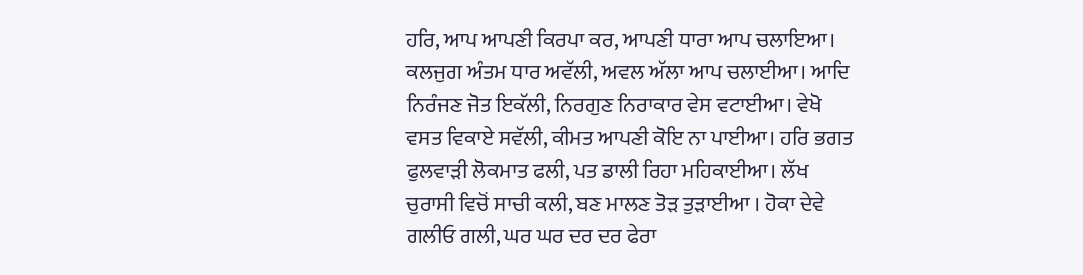ਹਰਿ, ਆਪ ਆਪਣੀ ਕਿਰਪਾ ਕਰ, ਆਪਣੀ ਧਾਰਾ ਆਪ ਚਲਾਇਆ। ਕਲਜੁਗ ਅੰਤਮ ਧਾਰ ਅਵੱਲੀ, ਅਵਲ ਅੱਲਾ ਆਪ ਚਲਾਈਆ। ਆਦਿ ਨਿਰੰਜਣ ਜੋਤ ਇਕੱਲੀ, ਨਿਰਗੁਣ ਨਿਰਾਕਾਰ ਵੇਸ ਵਟਾਈਆ। ਵੇਖੋ ਵਸਤ ਵਿਕਾਏ ਸਵੱਲੀ, ਕੀਮਤ ਆਪਣੀ ਕੋਇ ਨਾ ਪਾਈਆ। ਹਰਿ ਭਗਤ ਫੁਲਵਾੜੀ ਲੋਕਮਾਤ ਫਲੀ, ਪਤ ਡਾਲੀ ਰਿਹਾ ਮਹਿਕਾਈਆ। ਲੱਖ ਚੁਰਾਸੀ ਵਿਚੋਂ ਸਾਚੀ ਕਲੀ, ਬਣ ਮਾਲਣ ਤੋੜ ਤੁੜਾਈਆ । ਹੋਕਾ ਦੇਵੇ ਗਲੀਓ ਗਲੀ, ਘਰ ਘਰ ਦਰ ਦਰ ਫੇਰਾ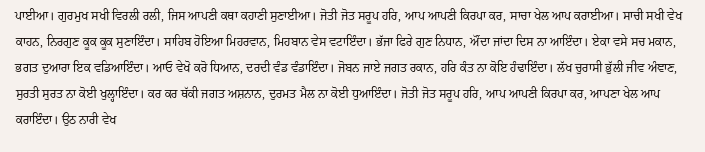ਪਾਈਆ। ਗੁਰਮੁਖ ਸਖੀ ਵਿਰਲੀ ਰਲੀ, ਜਿਸ ਆਪਣੀ ਕਥਾ ਕਹਾਣੀ ਸੁਣਾਈਆ। ਜੋਤੀ ਜੋਤ ਸਰੂਪ ਹਰਿ, ਆਪ ਆਪਣੀ ਕਿਰਪਾ ਕਰ, ਸਾਚਾ ਖੇਲ ਆਪ ਕਰਾਈਆ। ਸਾਚੀ ਸਖੀ ਵੇਖ ਕਾਹਨ, ਨਿਰਗੁਣ ਕੂਕ ਕੂਕ ਸੁਣਾਇੰਦਾ। ਸਾਹਿਬ ਹੋਇਆ ਮਿਹਰਵਾਨ, ਮਿਹਬਾਨ ਵੇਸ ਵਟਾਇੰਦਾ। ਭੱਜਾ ਫਿਰੇ ਗੁਣ ਨਿਧਾਨ, ਔਂਦਾ ਜਾਂਦਾ ਦਿਸ ਨਾ ਆਇੰਦਾ। ਏਕਾ ਵਸੇ ਸਚ ਮਕਾਨ, ਭਗਤ ਦੁਆਰਾ ਇਕ ਵਡਿਆਇੰਦਾ। ਆਓ ਵੇਖੋ ਕਰੋ ਧਿਆਨ, ਦਰਦੀ ਵੰਡ ਵੰਡਾਇੰਦਾ। ਜੋਬਨ ਜਾਏ ਜਗਤ ਰਕਾਨ, ਹਰਿ ਕੰਤ ਨਾ ਕੋਇ ਹੰਢਾਇੰਦਾ। ਲੱਖ ਚੁਰਾਸੀ ਭੁੱਲੀ ਜੀਵ ਅੰਞਾਣ, ਸੁਰਤੀ ਸੁਰਤ ਨਾ ਕੋਈ ਖੁਲ੍ਹਾਇੰਦਾ। ਕਰ ਕਰ ਥੱਕੀ ਜਗਤ ਅਸ਼ਨਾਨ, ਦੁਰਮਤ ਮੈਲ ਨਾ ਕੋਈ ਧੁਆਇੰਦਾ। ਜੋਤੀ ਜੋਤ ਸਰੂਪ ਹਰਿ, ਆਪ ਆਪਣੀ ਕਿਰਪਾ ਕਰ, ਆਪਣਾ ਖੇਲ ਆਪ ਕਰਾਇੰਦਾ। ਉਠ ਨਾਰੀ ਵੇਖ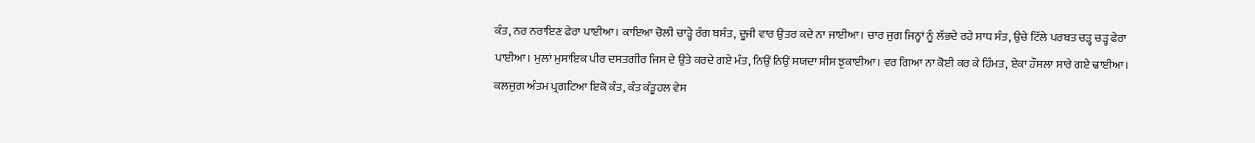ਕੰਤ, ਨਰ ਨਰਾਇਣ ਫੇਰਾ ਪਾਈਆ। ਕਾਇਆ ਚੋਲੀ ਚਾੜ੍ਹੇ ਰੰਗ ਬਸੰਤ, ਦੂਜੀ ਵਾਰ ਉਤਰ ਕਦੇ ਨਾ ਜਾਈਆ। ਚਾਰ ਜੁਗ ਜਿਨ੍ਹਾਂ ਨੂੰ ਲੱਭਦੇ ਰਹੇ ਸਾਧ ਸੰਤ, ਉਚੇ ਟਿੱਲੇ ਪਰਬਤ ਚੜ੍ਹ ਚੜ੍ਹ ਫੇਰਾ ਪਾਈਆ। ਮੁਲਾਂ ਮੁਸਾਇਕ ਪੀਰ ਦਸਤਗੀਰ ਜਿਸ ਦੇ ਉਤੇ ਕਰਦੇ ਗਏ ਮੰਤ, ਨਿਉਂ ਨਿਉਂ ਸਯਦਾ ਸੀਸ ਝੁਕਾਈਆ। ਵਰ ਗਿਆ ਨਾ ਕੋਈ ਕਰ ਕੇ ਹਿੰਮਤ, ਏਕਾ ਹੌਸਲਾ ਸਾਰੇ ਗਏ ਢਾਈਆ। ਕਲਜੁਗ ਅੰਤਮ ਪ੍ਰਗਟਿਆ ਇਕੋ ਕੰਤ, ਕੰਤ ਕੰਤੂਹਲ ਵੇਸ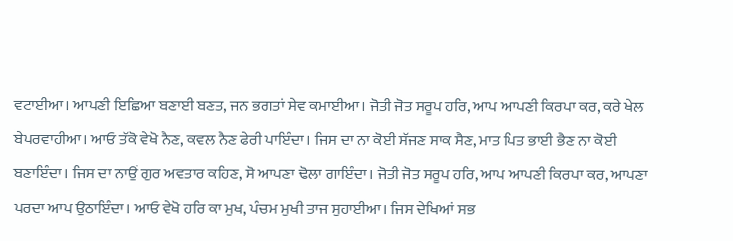ਵਟਾਈਆ। ਆਪਣੀ ਇਛਿਆ ਬਣਾਈ ਬਣਤ, ਜਨ ਭਗਤਾਂ ਸੇਵ ਕਮਾਈਆ। ਜੋਤੀ ਜੋਤ ਸਰੂਪ ਹਰਿ, ਆਪ ਆਪਣੀ ਕਿਰਪਾ ਕਰ, ਕਰੇ ਖੇਲ ਬੇਪਰਵਾਹੀਆ। ਆਓ ਤੱਕੋ ਵੇਖੋ ਨੈਣ, ਕਵਲ ਨੈਣ ਫੇਰੀ ਪਾਇੰਦਾ। ਜਿਸ ਦਾ ਨਾ ਕੋਈ ਸੱਜਣ ਸਾਕ ਸੈਣ, ਮਾਤ ਪਿਤ ਭਾਈ ਭੈਣ ਨਾ ਕੋਈ ਬਣਾਇੰਦਾ। ਜਿਸ ਦਾ ਨਾਉਂ ਗੁਰ ਅਵਤਾਰ ਕਹਿਣ, ਸੋ ਆਪਣਾ ਢੋਲਾ ਗਾਇੰਦਾ। ਜੋਤੀ ਜੋਤ ਸਰੂਪ ਹਰਿ, ਆਪ ਆਪਣੀ ਕਿਰਪਾ ਕਰ, ਆਪਣਾ ਪਰਦਾ ਆਪ ਉਠਾਇੰਦਾ। ਆਓ ਵੇਖੋ ਹਰਿ ਕਾ ਮੁਖ, ਪੰਚਮ ਮੁਖੀ ਤਾਜ ਸੁਹਾਈਆ। ਜਿਸ ਦੇਖਿਆਂ ਸਭ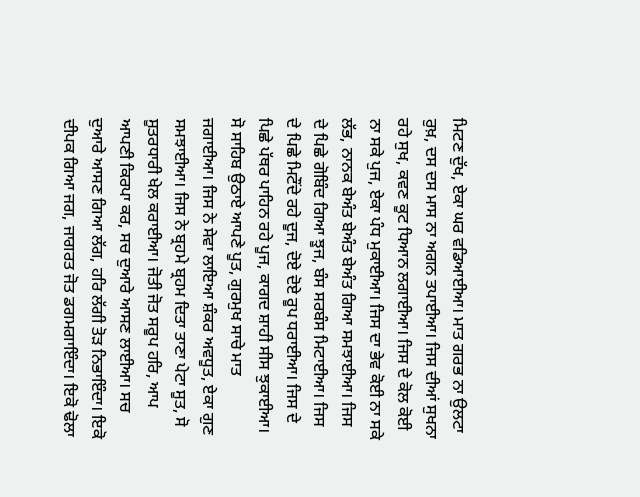ਮਿਟਣ ਦੁੱਖ, ਏਕਾ ਘਰ ਵਡਿਆਈਆ। ਮਾਤ ਗਰਭ ਨਾ ਉਲਟਾ ਰੁਖ਼, ਦਸ ਦਸ ਮਾਸ ਨਾ ਅਗਨ ਤਪਾਈਆ। ਜਿਸ ਦੀਆਂ ਸੁਖਨਾ ਰਹੇ ਸੁਖ, ਕਵਣ ਕੂਟ ਧਿਆਨ ਲਗਾਈਆ। ਜਿਸ ਦੇ ਕੋਲ ਕੋਈ ਨਾ ਸਕੇ ਪੁਜ, ਏਕਾ ਪੰਧ ਮੁਕਾਈਆ। ਜਿਸ ਦਾ ਭੇਵ ਕੋਈ ਨਾ ਸਕੇ ਲੱਭ, ਨਾਨਕ ਬੇਅੰਤ ਬੇਅੰਤ ਬੇਅੰਤ ਗਿਆ ਸਮਝਾਈਆ। ਜਿਸ ਦੇ ਪਿਛੇ ਗੋਬਿੰਦ ਗਿਆ ਝੂਜ, ਬੰਸ ਸਰਬੰਸ ਮਿਟਾਈਆ। ਜਿਸ ਦੇ ਪਿਛੇ ਮਿਟੌਂਦੇ ਰਹੇ ਦੂਜ, ਦੋਏ ਦੋਏ ਰੂਪ ਧਰਾਈਆ। ਜਿਸ ਦੇ ਪਿਛੇ ਪੱਥਰ ਪਾਹਿਨ ਰਹੇ ਪੂਜ, ਕਾਗਦ ਸ਼ਾਹੀ ਸੀਸ ਝੁਕਾਈਆ। ਸੋ ਸਾਹਿਬ ਉਠਾਏ ਆਪਣੇ ਪੂਤ, ਗੁਰਮੁਖ ਸਾਚੇ ਮਾਤ ਜਗਾਈਆ। ਜਿਸ ਨੇ ਸੇਵਾ ਲਾਇਆ ਸ਼ੰਕਰ ਅਵਧੂਤ, ਏਕਾ ਗੁਣ ਸਮਝਾਈਆ। ਜਿਸ ਨੇ ਬ੍ਰਹਮੇ ਬ੍ਰਹਮ ਦਿਤਾ ਤਾਣਾ ਪੇਟਾ ਸੂਤ, ਸੋ ਸੂਤਰਧਾਰੀ ਖੇਲ ਕਰਾਈਆ। ਜੋਤੀ ਜੋਤ ਸਰੂਪ ਹਰਿ, ਆਪ ਆਪਣੀ ਕਿਰਪਾ ਕਰ, ਸਚ ਦੁਆਰੇ ਆਸਣ ਲਾਈਆ। ਸਚ ਦੁਆਰੇ ਆਸਣ ਗਿਆ ਲੱਗ, ਹਰਿ ਲੱਗੀ ਤੋੜ ਨਿਭਾਇੰਦਾ। ਇਕੋ ਦੀਪਕ ਗਿਆ ਜਗ, ਜਾਗਰਤ ਜੋਤ ਡਗਮਗਾਇੰਦਾ। ਇਕੋ ਢੋਲਾ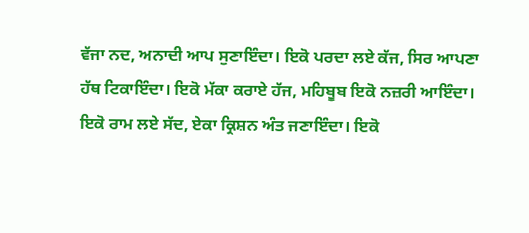ਵੱਜਾ ਨਦ, ਅਨਾਦੀ ਆਪ ਸੁਣਾਇੰਦਾ। ਇਕੋ ਪਰਦਾ ਲਏ ਕੱਜ, ਸਿਰ ਆਪਣਾ ਹੱਥ ਟਿਕਾਇੰਦਾ। ਇਕੋ ਮੱਕਾ ਕਰਾਏ ਹੱਜ, ਮਹਿਬੂਬ ਇਕੋ ਨਜ਼ਰੀ ਆਇੰਦਾ। ਇਕੋ ਰਾਮ ਲਏ ਸੱਦ, ਏਕਾ ਕ੍ਰਿਸ਼ਨ ਅੰਤ ਜਣਾਇੰਦਾ। ਇਕੋ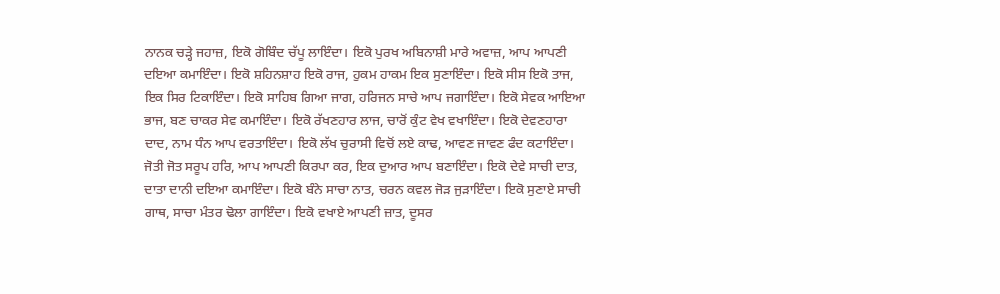ਨਾਨਕ ਚੜ੍ਹੇ ਜਹਾਜ਼, ਇਕੋ ਗੋਬਿੰਦ ਚੱਪੂ ਲਾਇੰਦਾ। ਇਕੋ ਪੁਰਖ ਅਬਿਨਾਸ਼ੀ ਮਾਰੇ ਅਵਾਜ਼, ਆਪ ਆਪਣੀ ਦਇਆ ਕਮਾਇੰਦਾ। ਇਕੋ ਸ਼ਹਿਨਸ਼ਾਹ ਇਕੋ ਰਾਜ, ਹੁਕਮ ਹਾਕਮ ਇਕ ਸੁਣਾਇੰਦਾ। ਇਕੋ ਸੀਸ ਇਕੋ ਤਾਜ, ਇਕ ਸਿਰ ਟਿਕਾਇੰਦਾ। ਇਕੋ ਸਾਹਿਬ ਗਿਆ ਜਾਗ, ਹਰਿਜਨ ਸਾਚੇ ਆਪ ਜਗਾਇੰਦਾ। ਇਕੋ ਸੇਵਕ ਆਇਆ ਭਾਜ, ਬਣ ਚਾਕਰ ਸੇਵ ਕਮਾਇੰਦਾ। ਇਕੋ ਰੱਖਣਹਾਰ ਲਾਜ, ਚਾਰੋਂ ਕੁੰਟ ਵੇਖ ਵਖਾਇੰਦਾ। ਇਕੋ ਦੇਵਣਹਾਰਾ ਦਾਦ, ਨਾਮ ਧੰਨ ਆਪ ਵਰਤਾਇੰਦਾ। ਇਕੋ ਲੱਖ ਚੁਰਾਸੀ ਵਿਚੋਂ ਲਏ ਕਾਢ, ਆਵਣ ਜਾਵਣ ਫੰਦ ਕਟਾਇੰਦਾ। ਜੋਤੀ ਜੋਤ ਸਰੂਪ ਹਰਿ, ਆਪ ਆਪਣੀ ਕਿਰਪਾ ਕਰ, ਇਕ ਦੁਆਰ ਆਪ ਬਣਾਇੰਦਾ। ਇਕੋ ਦੇਵੇ ਸਾਚੀ ਦਾਤ, ਦਾਤਾ ਦਾਨੀ ਦਇਆ ਕਮਾਇੰਦਾ। ਇਕੋ ਬੰਨੇ ਸਾਚਾ ਨਾਤ, ਚਰਨ ਕਵਲ ਜੋੜ ਜੁੜਾਇੰਦਾ। ਇਕੋ ਸੁਣਾਏ ਸਾਚੀ ਗਾਥ, ਸਾਚਾ ਮੰਤਰ ਢੋਲਾ ਗਾਇੰਦਾ। ਇਕੋ ਵਖਾਏ ਆਪਣੀ ਜ਼ਾਤ, ਦੂਸਰ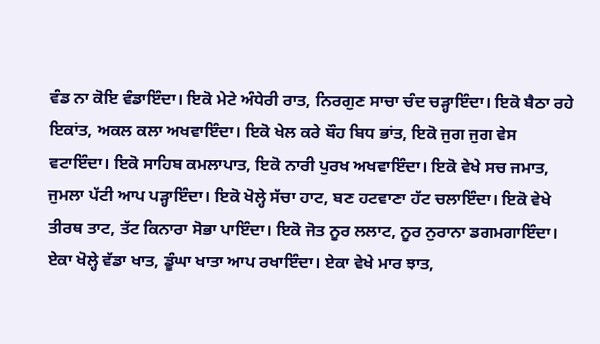ਵੰਡ ਨਾ ਕੋਇ ਵੰਡਾਇੰਦਾ। ਇਕੋ ਮੇਟੇ ਅੰਧੇਰੀ ਰਾਤ, ਨਿਰਗੁਣ ਸਾਚਾ ਚੰਦ ਚੜ੍ਹਾਇੰਦਾ। ਇਕੋ ਬੈਠਾ ਰਹੇ ਇਕਾਂਤ, ਅਕਲ ਕਲਾ ਅਖਵਾਇੰਦਾ। ਇਕੋ ਖੇਲ ਕਰੇ ਬੌਹ ਬਿਧ ਭਾਂਤ, ਇਕੋ ਜੁਗ ਜੁਗ ਵੇਸ ਵਟਾਇੰਦਾ। ਇਕੋ ਸਾਹਿਬ ਕਮਲਾਪਾਤ, ਇਕੋ ਨਾਰੀ ਪੁਰਖ ਅਖਵਾਇੰਦਾ। ਇਕੋ ਵੇਖੇ ਸਚ ਜਮਾਤ, ਜੁਮਲਾ ਪੱਟੀ ਆਪ ਪੜ੍ਹਾਇੰਦਾ। ਇਕੋ ਖੋਲ੍ਹੇ ਸੱਚਾ ਹਾਟ, ਬਣ ਹਟਵਾਣਾ ਹੱਟ ਚਲਾਇੰਦਾ। ਇਕੋ ਵੇਖੇ ਤੀਰਥ ਤਾਟ, ਤੱਟ ਕਿਨਾਰਾ ਸੋਭਾ ਪਾਇੰਦਾ। ਇਕੋ ਜੋਤ ਨੂਰ ਲਲਾਟ, ਨੂਰ ਨੁਰਾਨਾ ਡਗਮਗਾਇੰਦਾ। ਏਕਾ ਖੋਲ੍ਹੇ ਵੱਡਾ ਖਾਤ, ਡੂੰਘਾ ਖਾਤਾ ਆਪ ਰਖਾਇੰਦਾ। ਏਕਾ ਵੇਖੇ ਮਾਰ ਝਾਤ,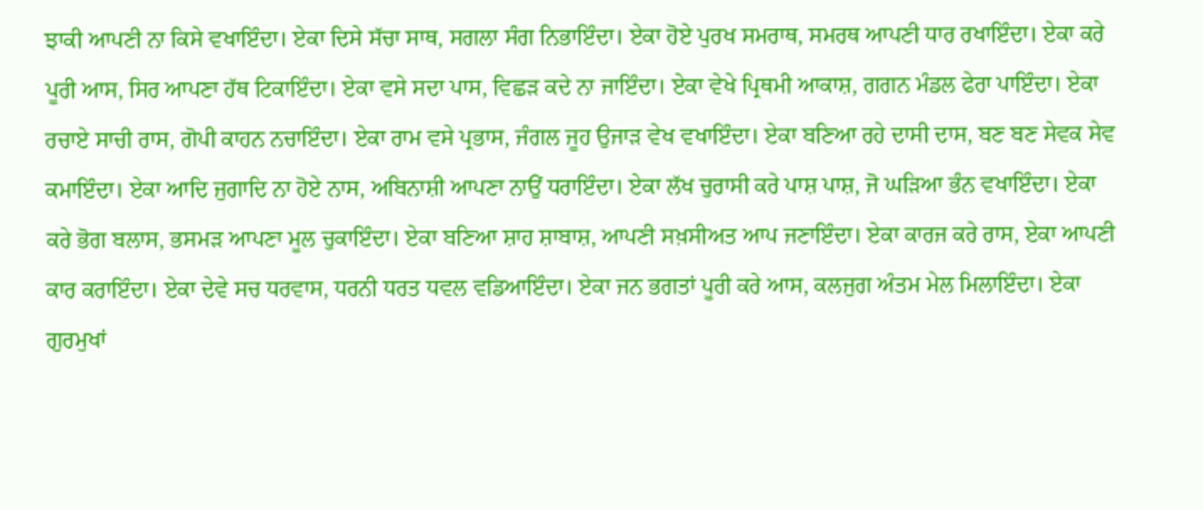ਝਾਕੀ ਆਪਣੀ ਨਾ ਕਿਸੇ ਵਖਾਇੰਦਾ। ਏਕਾ ਦਿਸੇ ਸੱਚਾ ਸਾਥ, ਸਗਲਾ ਸੰਗ ਨਿਭਾਇੰਦਾ। ਏਕਾ ਹੋਏ ਪੁਰਖ ਸਮਰਾਥ, ਸਮਰਥ ਆਪਣੀ ਧਾਰ ਰਖਾਇੰਦਾ। ਏਕਾ ਕਰੇ ਪੂਰੀ ਆਸ, ਸਿਰ ਆਪਣਾ ਹੱਥ ਟਿਕਾਇੰਦਾ। ਏਕਾ ਵਸੇ ਸਦਾ ਪਾਸ, ਵਿਛੜ ਕਦੇ ਨਾ ਜਾਇੰਦਾ। ਏਕਾ ਵੇਖੇ ਪ੍ਰਿਥਮੀ ਆਕਾਸ਼, ਗਗਨ ਮੰਡਲ ਫੇਰਾ ਪਾਇੰਦਾ। ਏਕਾ ਰਚਾਏ ਸਾਚੀ ਰਾਸ, ਗੋਪੀ ਕਾਹਨ ਨਚਾਇੰਦਾ। ਏਕਾ ਰਾਮ ਵਸੇ ਪ੍ਰਭਾਸ, ਜੰਗਲ ਜੂਹ ਉਜਾੜ ਵੇਖ ਵਖਾਇੰਦਾ। ਏਕਾ ਬਣਿਆ ਰਹੇ ਦਾਸੀ ਦਾਸ, ਬਣ ਬਣ ਸੇਵਕ ਸੇਵ ਕਮਾਇੰਦਾ। ਏਕਾ ਆਦਿ ਜੁਗਾਦਿ ਨਾ ਹੋਏ ਨਾਸ, ਅਬਿਨਾਸ਼ੀ ਆਪਣਾ ਨਾਉਂ ਧਰਾਇੰਦਾ। ਏਕਾ ਲੱਖ ਚੁਰਾਸੀ ਕਰੇ ਪਾਸ਼ ਪਾਸ਼, ਜੋ ਘੜਿਆ ਭੰਨ ਵਖਾਇੰਦਾ। ਏਕਾ ਕਰੇ ਭੋਗ ਬਲਾਸ, ਭਸਮੜ ਆਪਣਾ ਮੂਲ ਚੁਕਾਇੰਦਾ। ਏਕਾ ਬਣਿਆ ਸ਼ਾਹ ਸ਼ਾਬਾਸ਼, ਆਪਣੀ ਸਖ਼ਸੀਅਤ ਆਪ ਜਣਾਇੰਦਾ। ਏਕਾ ਕਾਰਜ ਕਰੇ ਰਾਸ, ਏਕਾ ਆਪਣੀ ਕਾਰ ਕਰਾਇੰਦਾ। ਏਕਾ ਦੇਵੇ ਸਚ ਧਰਵਾਸ, ਧਰਨੀ ਧਰਤ ਧਵਲ ਵਡਿਆਇੰਦਾ। ਏਕਾ ਜਨ ਭਗਤਾਂ ਪੂਰੀ ਕਰੇ ਆਸ, ਕਲਜੁਗ ਅੰਤਮ ਮੇਲ ਮਿਲਾਇੰਦਾ। ਏਕਾ ਗੁਰਮੁਖਾਂ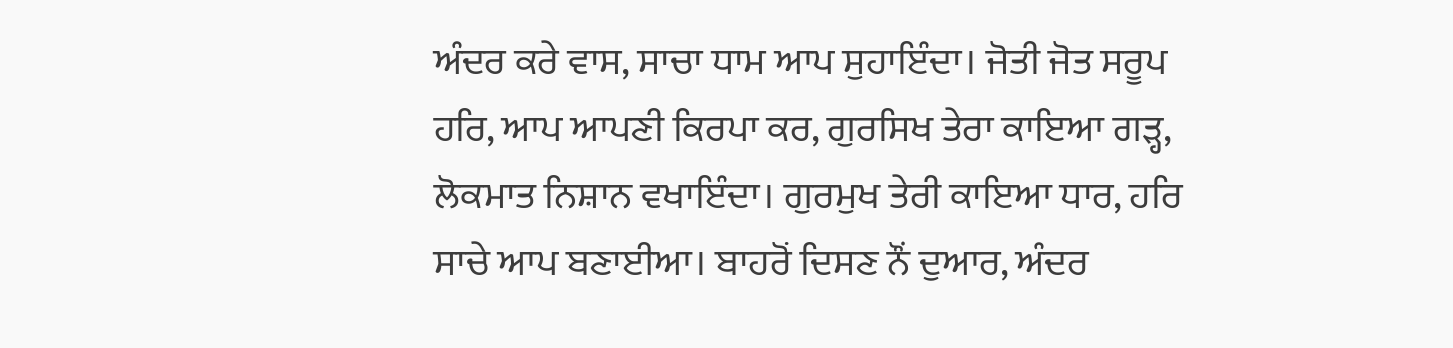ਅੰਦਰ ਕਰੇ ਵਾਸ, ਸਾਚਾ ਧਾਮ ਆਪ ਸੁਹਾਇੰਦਾ। ਜੋਤੀ ਜੋਤ ਸਰੂਪ ਹਰਿ, ਆਪ ਆਪਣੀ ਕਿਰਪਾ ਕਰ, ਗੁਰਸਿਖ ਤੇਰਾ ਕਾਇਆ ਗੜ੍ਹ, ਲੋਕਮਾਤ ਨਿਸ਼ਾਨ ਵਖਾਇੰਦਾ। ਗੁਰਮੁਖ ਤੇਰੀ ਕਾਇਆ ਧਾਰ, ਹਰਿ ਸਾਚੇ ਆਪ ਬਣਾਈਆ। ਬਾਹਰੋਂ ਦਿਸਣ ਨੌਂ ਦੁਆਰ, ਅੰਦਰ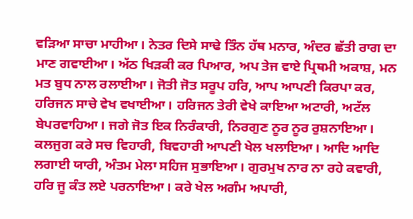ਵੜਿਆ ਸਾਚਾ ਮਾਹੀਆ। ਨੇਤਰ ਦਿਸੇ ਸਾਢੇ ਤਿੰਨ ਹੱਥ ਮਨਾਰ, ਅੰਦਰ ਛੱਤੀ ਰਾਗ ਦਾ ਮਾਣ ਗਵਾਈਆ। ਅੱਠ ਖਿੜਕੀ ਕਰ ਪਿਆਰ, ਅਪ ਤੇਜ ਵਾਏ ਪ੍ਰਿਥਮੀ ਅਕਾਸ਼, ਮਨ ਮਤ ਬੁਧ ਨਾਲ ਰਲਾਈਆ। ਜੋਤੀ ਜੋਤ ਸਰੂਪ ਹਰਿ, ਆਪ ਆਪਣੀ ਕਿਰਪਾ ਕਰ, ਹਰਿਜਨ ਸਾਚੇ ਵੇਖ ਵਖਾਈਆ। ਹਰਿਜਨ ਤੇਰੀ ਵੇਖੇ ਕਾਇਆ ਅਟਾਰੀ, ਅਟੱਲ ਬੇਪਰਵਾਹਿਆ। ਜਗੇ ਜੋਤ ਇਕ ਨਿਰੰਕਾਰੀ, ਨਿਰਗੁਣ ਨੂਰ ਨੂਰ ਰੁਸ਼ਨਾਇਆ। ਕਲਜੁਗ ਕਰੇ ਸਚ ਵਿਹਾਰੀ, ਬਿਵਹਾਰੀ ਆਪਣੀ ਖੇਲ ਖਲਾਇਆ। ਆਦਿ ਆਦਿ ਲਗਾਈ ਯਾਰੀ, ਅੰਤਮ ਮੇਲਾ ਸਹਿਜ ਸੁਭਾਇਆ। ਗੁਰਮੁਖ ਨਾਰ ਨਾ ਰਹੇ ਕਵਾਰੀ, ਹਰਿ ਜੂ ਕੰਤ ਲਏ ਪਰਨਾਇਆ। ਕਰੇ ਖੇਲ ਅਗੰਮ ਅਪਾਰੀ,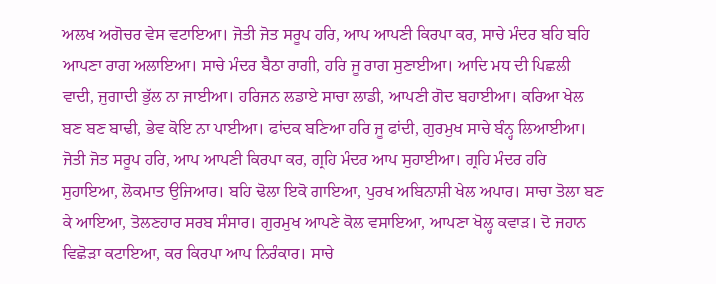ਅਲਖ ਅਗੋਚਰ ਵੇਸ ਵਟਾਇਆ। ਜੋਤੀ ਜੋਤ ਸਰੂਪ ਹਰਿ, ਆਪ ਆਪਣੀ ਕਿਰਪਾ ਕਰ, ਸਾਚੇ ਮੰਦਰ ਬਹਿ ਬਹਿ ਆਪਣਾ ਰਾਗ ਅਲਾਇਆ। ਸਾਚੇ ਮੰਦਰ ਬੈਠਾ ਰਾਗੀ, ਹਰਿ ਜੂ ਰਾਗ ਸੁਣਾਈਆ। ਆਦਿ ਮਧ ਦੀ ਪਿਛਲੀ ਵਾਦੀ, ਜੁਗਾਦੀ ਭੁੱਲ ਨਾ ਜਾਈਆ। ਹਰਿਜਨ ਲਡਾਏ ਸਾਚਾ ਲਾਡੀ, ਆਪਣੀ ਗੋਦ ਬਹਾਈਆ। ਕਰਿਆ ਖੇਲ ਬਣ ਬਣ ਬਾਢੀ, ਭੇਵ ਕੋਇ ਨਾ ਪਾਈਆ। ਫਾਂਦਕ ਬਣਿਆ ਹਰਿ ਜੂ ਫਾਂਦੀ, ਗੁਰਮੁਖ ਸਾਚੇ ਬੰਨ੍ਹ ਲਿਆਈਆ। ਜੋਤੀ ਜੋਤ ਸਰੂਪ ਹਰਿ, ਆਪ ਆਪਣੀ ਕਿਰਪਾ ਕਰ, ਗ੍ਰਹਿ ਮੰਦਰ ਆਪ ਸੁਹਾਈਆ। ਗ੍ਰਹਿ ਮੰਦਰ ਹਰਿ ਸੁਹਾਇਆ, ਲੋਕਮਾਤ ਉਜਿਆਰ। ਬਹਿ ਢੋਲਾ ਇਕੋ ਗਾਇਆ, ਪੁਰਖ ਅਬਿਨਾਸ਼ੀ ਖੇਲ ਅਪਾਰ। ਸਾਚਾ ਤੋਲਾ ਬਣ ਕੇ ਆਇਆ, ਤੋਲਣਹਾਰ ਸਰਬ ਸੰਸਾਰ। ਗੁਰਮੁਖ ਆਪਣੇ ਕੋਲ ਵਸਾਇਆ, ਆਪਣਾ ਖੋਲ੍ਹ ਕਵਾੜ। ਦੋ ਜਹਾਨ ਵਿਛੋੜਾ ਕਟਾਇਆ, ਕਰ ਕਿਰਪਾ ਆਪ ਨਿਰੰਕਾਰ। ਸਾਚੇ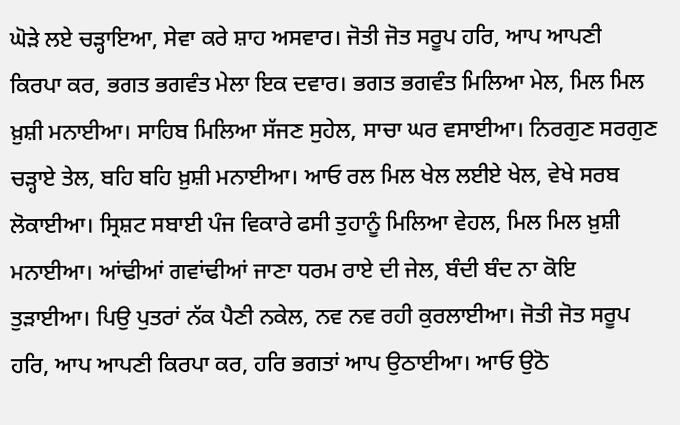ਘੋੜੇ ਲਏ ਚੜ੍ਹਾਇਆ, ਸੇਵਾ ਕਰੇ ਸ਼ਾਹ ਅਸਵਾਰ। ਜੋਤੀ ਜੋਤ ਸਰੂਪ ਹਰਿ, ਆਪ ਆਪਣੀ ਕਿਰਪਾ ਕਰ, ਭਗਤ ਭਗਵੰਤ ਮੇਲਾ ਇਕ ਦਵਾਰ। ਭਗਤ ਭਗਵੰਤ ਮਿਲਿਆ ਮੇਲ, ਮਿਲ ਮਿਲ ਖ਼ੁਸ਼ੀ ਮਨਾਈਆ। ਸਾਹਿਬ ਮਿਲਿਆ ਸੱਜਣ ਸੁਹੇਲ, ਸਾਚਾ ਘਰ ਵਸਾਈਆ। ਨਿਰਗੁਣ ਸਰਗੁਣ ਚੜ੍ਹਾਏ ਤੇਲ, ਬਹਿ ਬਹਿ ਖ਼ੁਸ਼ੀ ਮਨਾਈਆ। ਆਓ ਰਲ ਮਿਲ ਖੇਲ ਲਈਏ ਖੇਲ, ਵੇਖੇ ਸਰਬ ਲੋਕਾਈਆ। ਸ੍ਰਿਸ਼ਟ ਸਬਾਈ ਪੰਜ ਵਿਕਾਰੇ ਫਸੀ ਤੁਹਾਨੂੰ ਮਿਲਿਆ ਵੇਹਲ, ਮਿਲ ਮਿਲ ਖ਼ੁਸ਼ੀ ਮਨਾਈਆ। ਆਂਢੀਆਂ ਗਵਾਂਢੀਆਂ ਜਾਣਾ ਧਰਮ ਰਾਏ ਦੀ ਜੇਲ, ਬੰਦੀ ਬੰਦ ਨਾ ਕੋਇ ਤੁੜਾਈਆ। ਪਿਉ ਪੁਤਰਾਂ ਨੱਕ ਪੈਣੀ ਨਕੇਲ, ਨਵ ਨਵ ਰਹੀ ਕੁਰਲਾਈਆ। ਜੋਤੀ ਜੋਤ ਸਰੂਪ ਹਰਿ, ਆਪ ਆਪਣੀ ਕਿਰਪਾ ਕਰ, ਹਰਿ ਭਗਤਾਂ ਆਪ ਉਠਾਈਆ। ਆਓ ਉਠੋ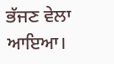ਭੱਜਣ ਵੇਲਾ ਆਇਆ।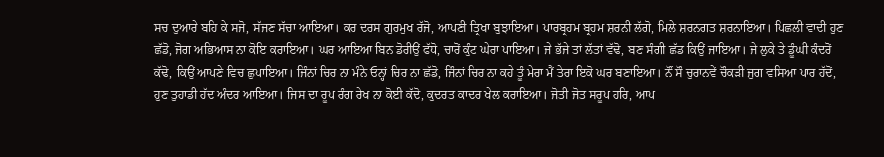ਸਚ ਦੁਆਰੇ ਬਹਿ ਕੇ ਸਜੋ, ਸੱਜਣ ਸੱਚਾ ਆਇਆ। ਕਰ ਦਰਸ ਗੁਰਮੁਖ ਰੱਜੋ, ਆਪਣੀ ਤ੍ਰਿਖਾ ਬੁਝਾਇਆ। ਪਾਰਬ੍ਰਹਮ ਬ੍ਰਹਮ ਸ਼ਰਨੀ ਲੱਗੋ, ਮਿਲੇ ਸ਼ਰਨਗਤ ਸ਼ਰਨਾਇਆ। ਪਿਛਲੀ ਵਾਦੀ ਹੁਣ ਛੱਡੋ, ਜੋਗ ਅਭਿਆਸ ਨਾ ਕੋਇ ਕਰਾਇਆ। ਘਰ ਆਇਆ ਬਿਨ ਡੋਰੀਉਂ ਫੱਧੋ, ਚਾਰੋਂ ਕੁੰਟ ਘੇਰਾ ਪਾਇਆ। ਜੇ ਭੱਜੇ ਤਾਂ ਲੱਤਾਂ ਵੱਢੋ, ਬਣ ਸੰਗੀ ਛੱਡ ਕਿਉਂ ਜਾਇਆ। ਜੇ ਲੁਕੇ ਤੇ ਡੂੰਘੀ ਕੰਦਰੋਂ ਕੱਢੋ, ਕਿਉਂ ਆਪਣੇ ਵਿਚ ਛੁਪਾਇਆ। ਜਿੰਨਾਂ ਚਿਰ ਨਾ ਮੰਨੇ ਓਨ੍ਹਾਂ ਚਿਰ ਨਾ ਛੱਡੋ, ਜਿੰਨਾਂ ਚਿਰ ਨਾ ਕਹੇ ਤੂੰ ਮੇਰਾ ਮੈਂ ਤੇਰਾ ਇਕੋ ਘਰ ਬਣਾਇਆ। ਨੌਂ ਸੌ ਚੁਰਾਨਵੇਂ ਚੌਕੜੀ ਜੁਗ ਵਸਿਆ ਪਾਰ ਹੱਦੋਂ, ਹੁਣ ਤੁਹਾਡੀ ਹੱਦ ਅੰਦਰ ਆਇਆ। ਜਿਸ ਦਾ ਰੂਪ ਰੰਗ ਰੇਖ ਨਾ ਕੋਈ ਕੱਦੋ, ਕੁਦਰਤ ਕਾਦਰ ਖੇਲ ਕਰਾਇਆ। ਜੋਤੀ ਜੋਤ ਸਰੂਪ ਹਰਿ, ਆਪ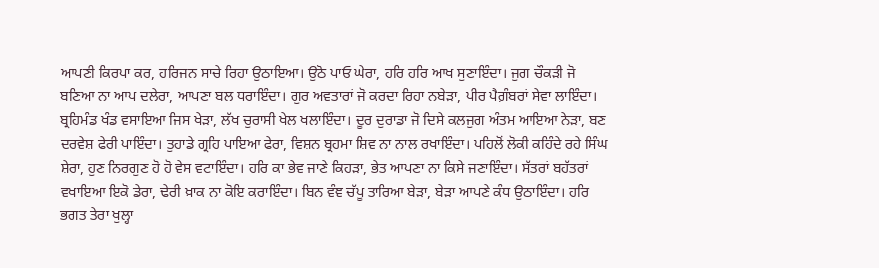ਆਪਣੀ ਕਿਰਪਾ ਕਰ, ਹਰਿਜਨ ਸਾਚੇ ਰਿਹਾ ਉਠਾਇਆ। ਉਠੋ ਪਾਓ ਘੇਰਾ, ਹਰਿ ਹਰਿ ਆਖ ਸੁਣਾਇੰਦਾ। ਜੁਗ ਚੌਕੜੀ ਜੋ ਬਣਿਆ ਨਾ ਆਪ ਦਲੇਰਾ, ਆਪਣਾ ਬਲ ਧਰਾਇੰਦਾ। ਗੁਰ ਅਵਤਾਰਾਂ ਜੋ ਕਰਦਾ ਰਿਹਾ ਨਬੇੜਾ, ਪੀਰ ਪੈਗ਼ੰਬਰਾਂ ਸੇਵਾ ਲਾਇੰਦਾ। ਬ੍ਰਹਿਮੰਡ ਖੰਡ ਵਸਾਇਆ ਜਿਸ ਖੇੜਾ, ਲੱਖ ਚੁਰਾਸੀ ਖੇਲ ਖਲਾਇੰਦਾ। ਦੂਰ ਦੁਰਾਡਾ ਜੋ ਦਿਸੇ ਕਲਜੁਗ ਅੰਤਮ ਆਇਆ ਨੇੜਾ, ਬਣ ਦਰਵੇਸ਼ ਫੇਰੀ ਪਾਇੰਦਾ। ਤੁਹਾਡੇ ਗ੍ਰਹਿ ਪਾਇਆ ਫੇਰਾ, ਵਿਸ਼ਨ ਬ੍ਰਹਮਾ ਸ਼ਿਵ ਨਾ ਨਾਲ ਰਖਾਇੰਦਾ। ਪਹਿਲੋਂ ਲੋਕੀ ਕਹਿੰਦੇ ਰਹੇ ਸਿੰਘ ਸ਼ੇਰਾ, ਹੁਣ ਨਿਰਗੁਣ ਹੋ ਹੋ ਵੇਸ ਵਟਾਇੰਦਾ। ਹਰਿ ਕਾ ਭੇਵ ਜਾਣੇ ਕਿਹੜਾ, ਭੇਤ ਆਪਣਾ ਨਾ ਕਿਸੇ ਜਣਾਇੰਦਾ। ਸੱਤਰਾਂ ਬਹੱਤਰਾਂ ਵਖਾਇਆ ਇਕੋ ਡੇਰਾ, ਢੇਰੀ ਖ਼ਾਕ ਨਾ ਕੋਇ ਕਰਾਇੰਦਾ। ਬਿਨ ਵੰਞ ਚੱਪੂ ਤਾਰਿਆ ਬੇੜਾ, ਬੇੜਾ ਆਪਣੇ ਕੰਧ ਉਠਾਇੰਦਾ। ਹਰਿ ਭਗਤ ਤੇਰਾ ਖੁਲ੍ਹਾ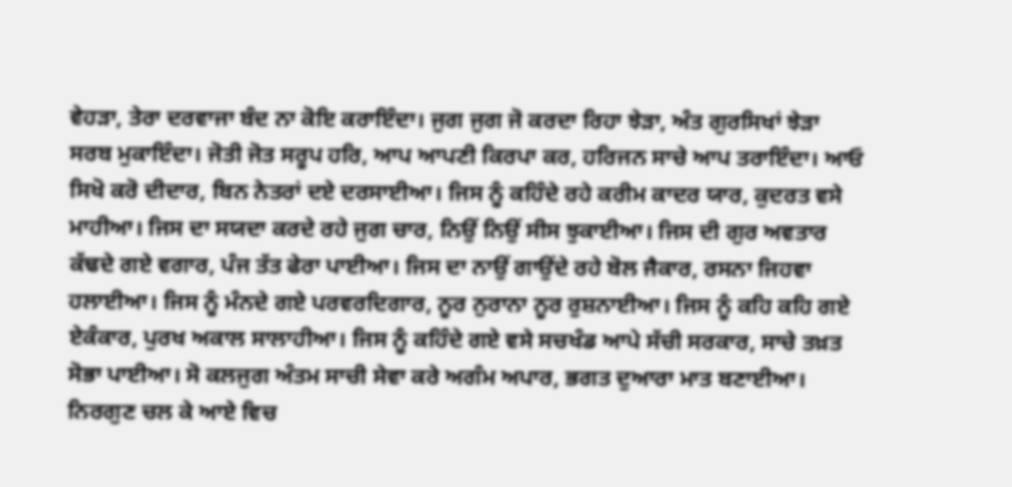ਵੇਹੜਾ, ਤੇਰਾ ਦਰਵਾਜਾ ਬੰਦ ਨਾ ਕੋਇ ਕਰਾਇੰਦਾ। ਜੁਗ ਜੁਗ ਜੋ ਕਰਦਾ ਰਿਹਾ ਝੇੜਾ, ਅੰਤ ਗੁਰਸਿਖਾਂ ਝੇੜਾ ਸਰਬ ਮੁਕਾਇੰਦਾ। ਜੋਤੀ ਜੋਤ ਸਰੂਪ ਹਰਿ, ਆਪ ਆਪਣੀ ਕਿਰਪਾ ਕਰ, ਹਰਿਜਨ ਸਾਚੇ ਆਪ ਤਰਾਇੰਦਾ। ਆਓ ਸਿਖੋ ਕਰੋ ਦੀਦਾਰ, ਬਿਨ ਨੇਤਰਾਂ ਦਏ ਦਰਸਾਈਆ। ਜਿਸ ਨੂੰ ਕਹਿੰਦੇ ਰਹੇ ਕਰੀਮ ਕਾਦਰ ਯਾਰ, ਕੁਦਰਤ ਵਸੇ ਮਾਹੀਆ। ਜਿਸ ਦਾ ਸਯਦਾ ਕਰਦੇ ਰਹੇ ਜੁਗ ਚਾਰ, ਨਿਉਂ ਨਿਉਂ ਸੀਸ ਝੁਕਾਈਆ। ਜਿਸ ਦੀ ਗੁਰ ਅਵਤਾਰ ਕੱਢਦੇ ਗਏ ਵਗਾਰ, ਪੰਜ ਤੱਤ ਫੇਰਾ ਪਾਈਆ। ਜਿਸ ਦਾ ਨਾਉਂ ਗਾਉਂਦੇ ਰਹੇ ਬੋਲ ਜੈਕਾਰ, ਰਸਨਾ ਜਿਹਵਾ ਹਲਾਈਆ। ਜਿਸ ਨੂੰ ਮੰਨਦੇ ਗਏ ਪਰਵਰਦਿਗਾਰ, ਨੂਰ ਨੁਰਾਨਾ ਨੂਰ ਰੁਸ਼ਨਾਈਆ। ਜਿਸ ਨੂੰ ਕਹਿ ਕਹਿ ਗਏ ਏਕੰਕਾਰ, ਪੁਰਖ ਅਕਾਲ ਸਾਲਾਹੀਆ। ਜਿਸ ਨੂੰ ਕਹਿੰਦੇ ਗਏ ਵਸੇ ਸਚਖੰਡ ਆਪੇ ਸੱਚੀ ਸਰਕਾਰ, ਸਾਚੇ ਤਖ਼ਤ ਸੋਭਾ ਪਾਈਆ। ਸੋ ਕਲਜੁਗ ਅੰਤਮ ਸਾਚੀ ਸੇਵਾ ਕਰੇ ਅਗੰਮ ਅਪਾਰ, ਭਗਤ ਦੁਆਰਾ ਮਾਤ ਬਣਾਈਆ। ਨਿਰਗੁਣ ਚਲ ਕੇ ਆਏ ਵਿਚ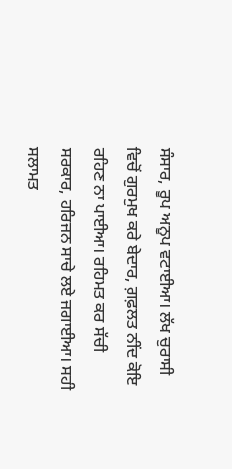ਸੰਸਾਰ, ਰੂਪ ਅਨੂਪ ਵਟਾਈਆ। ਲੱਖ ਚੁਰਾਸੀ ਵਿਚੋਂ ਗੁਰਮੁਖ ਕਰੇ ਬੇਦਾਰ, ਗ਼ਫ਼ਲਤ ਨੀਂਦ ਕੋਇ ਰਹਿਣ ਨਾ ਪਾਈਆ। ਰਹਿਮਤ ਕਰ ਸੱਚੀ ਸਰਕਾਰ, ਹਰਿਜਨ ਸਾਚੇ ਲਏ ਜਗਾਈਆ। ਸਹੀ ਸਲਾਮਤ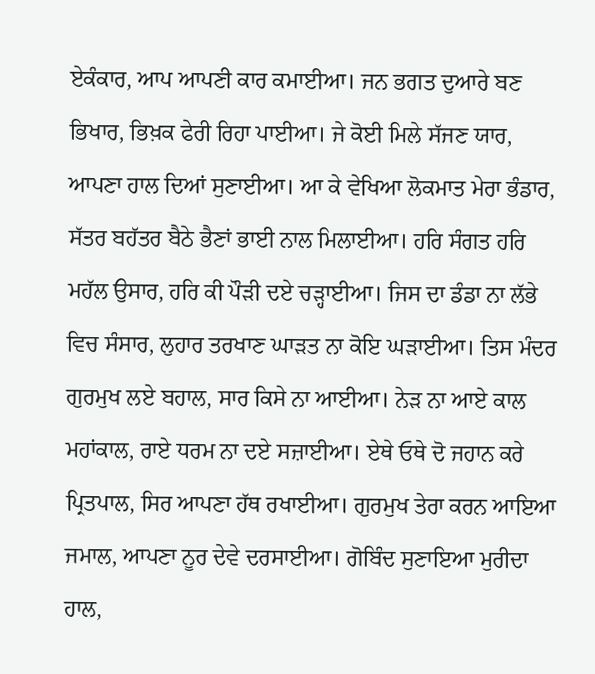ਏਕੰਕਾਰ, ਆਪ ਆਪਣੀ ਕਾਰ ਕਮਾਈਆ। ਜਨ ਭਗਤ ਦੁਆਰੇ ਬਣ ਭਿਖਾਰ, ਭਿਖ਼ਕ ਫੇਰੀ ਰਿਹਾ ਪਾਈਆ। ਜੇ ਕੋਈ ਮਿਲੇ ਸੱਜਣ ਯਾਰ, ਆਪਣਾ ਹਾਲ ਦਿਆਂ ਸੁਣਾਈਆ। ਆ ਕੇ ਵੇਖਿਆ ਲੋਕਮਾਤ ਮੇਰਾ ਭੰਡਾਰ, ਸੱਤਰ ਬਹੱਤਰ ਬੈਠੇ ਭੈਣਾਂ ਭਾਈ ਨਾਲ ਮਿਲਾਈਆ। ਹਰਿ ਸੰਗਤ ਹਰਿ ਮਹੱਲ ਉਸਾਰ, ਹਰਿ ਕੀ ਪੌੜੀ ਦਏ ਚੜ੍ਹਾਈਆ। ਜਿਸ ਦਾ ਡੰਡਾ ਨਾ ਲੱਭੇ ਵਿਚ ਸੰਸਾਰ, ਲੁਹਾਰ ਤਰਖਾਣ ਘਾੜਤ ਨਾ ਕੋਇ ਘੜਾਈਆ। ਤਿਸ ਮੰਦਰ ਗੁਰਮੁਖ ਲਏ ਬਹਾਲ, ਸਾਰ ਕਿਸੇ ਨਾ ਆਈਆ। ਨੇੜ ਨਾ ਆਏ ਕਾਲ ਮਹਾਂਕਾਲ, ਰਾਏ ਧਰਮ ਨਾ ਦਏ ਸਜ਼ਾਈਆ। ਏਥੇ ਓਥੇ ਦੋ ਜਹਾਨ ਕਰੇ ਪ੍ਰਿਤਪਾਲ, ਸਿਰ ਆਪਣਾ ਹੱਥ ਰਖਾਈਆ। ਗੁਰਮੁਖ ਤੇਰਾ ਕਰਨ ਆਇਆ ਜਮਾਲ, ਆਪਣਾ ਨੂਰ ਦੇਵੇ ਦਰਸਾਈਆ। ਗੋਬਿੰਦ ਸੁਣਾਇਆ ਮੁਰੀਦਾ ਹਾਲ,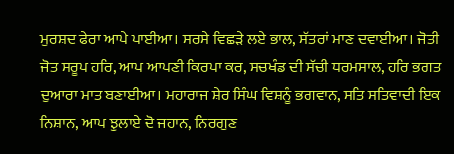ਮੁਰਸ਼ਦ ਫੇਰਾ ਆਪੇ ਪਾਈਆ। ਸਰਸੇ ਵਿਛੜੇ ਲਏ ਭਾਲ, ਸੱਤਰਾਂ ਮਾਣ ਦਵਾਈਆ। ਜੋਤੀ ਜੋਤ ਸਰੂਪ ਹਰਿ, ਆਪ ਆਪਣੀ ਕਿਰਪਾ ਕਰ, ਸਚਖੰਡ ਦੀ ਸੱਚੀ ਧਰਮਸਾਲ, ਹਰਿ ਭਗਤ ਦੁਆਰਾ ਮਾਤ ਬਣਾਈਆ। ਮਹਾਰਾਜ ਸ਼ੇਰ ਸਿੰਘ ਵਿਸ਼ਨੂੰ ਭਗਵਾਨ, ਸਤਿ ਸਤਿਵਾਦੀ ਇਕ ਨਿਸ਼ਾਨ, ਆਪ ਝੁਲਾਏ ਦੋ ਜਹਾਨ, ਨਿਰਗੁਣ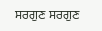ਸਰਗੁਣ ਸਰਗੁਣ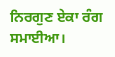ਨਿਰਗੁਣ ਏਕਾ ਰੰਗ ਸਮਾਈਆ।